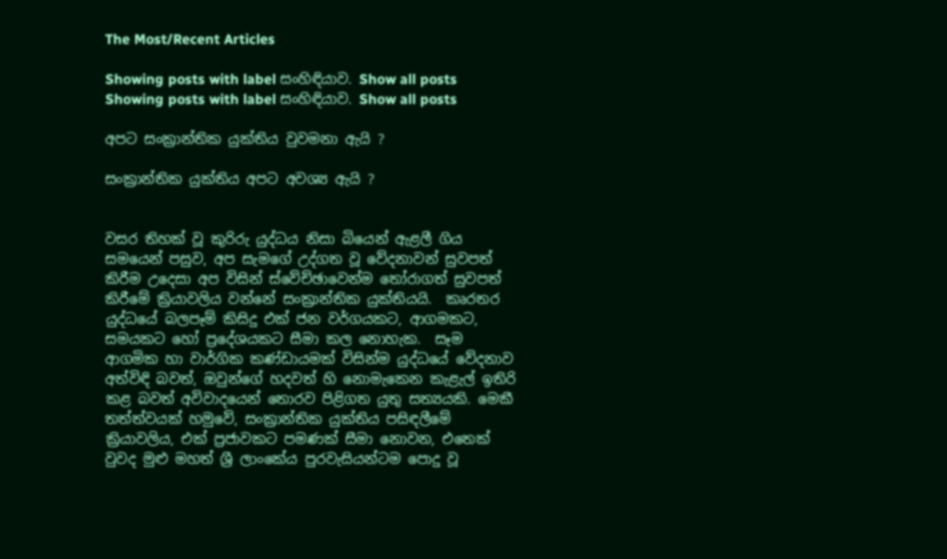The Most/Recent Articles

Showing posts with label සංහිඳියාව. Show all posts
Showing posts with label සංහිඳියාව. Show all posts

අපට සංක්‍රාන්තික යුක්තිය වුවමනා ඇයි ?

සංක්‍රාන්තික යුක්තිය අපට අවශ්‍ය ඇයි ?


වසර තිහක් වූ කුරිරු යුද්ධය නිසා බියෙන් ඇළලී ගිය සමයෙන් පසුව, අප සැමගේ උද්ගත වූ වේදනාවන් සුවපත් කිරීම උදෙසා අප විසින් ස්වේච්ඡාවෙන්ම තෝරාගත් සුවපත් කිරීමේ ක්‍රියාවලිය වන්නේ සංක්‍රාන්තික යුක්තියයි.  කෘරතර යුද්ධයේ බලපෑම් කිසිදු එක් ජන වර්ගයකට, ආගමකට, සමයකට හෝ ප්‍රදේශයකට සීමා කල නොහැක.  සෑම ආගමික හා වාර්ගික කණ්ඩායමක් විසින්ම යුද්ධයේ වේදනාව අත්විඳි බවත්, ඔවුන්ගේ හදවත් හි නොමැකෙන කැළැල් ඉතිරි කළ බවත් අවිවාදයෙන් තොරව පිළිගත යුතු සත්‍යයකි. මෙකී තත්ත්වයක් හමුවේ, සංක්‍රාන්තික යුක්තිය පසිඳලීමේ ක්‍රියාවලිය, එක් ප්‍රජාවකට පමණක් සීමා නොවන, එතෙක් වුවද මුළු මහත් ශ්‍රී ලාංකේය පුරවැසියන්ටම පොදු වූ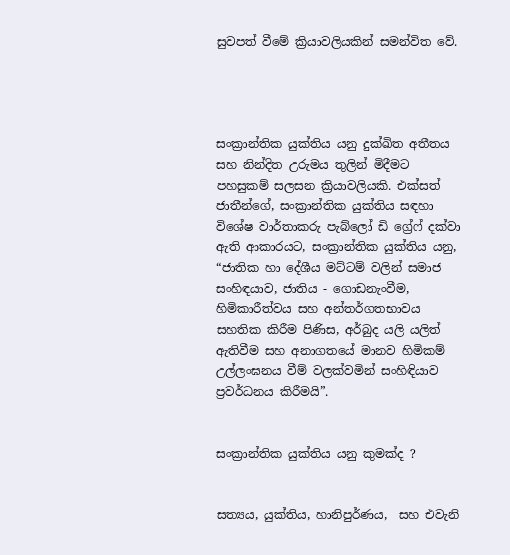සුවපත් වීමේ ක්‍රියාවලියකින් සමන්විත වේ.




සංක්‍රාන්තික යුක්තිය යනු දුක්ඛිත අතීතය සහ නින්දිත උරුමය තුලින් මිදීමට පහසුකම් සලසන ක්‍රියාවලියකි. එක්සත් ජාතීන්ගේ, සංක්‍රාන්තික යුක්තිය සඳහා විශේෂ වාර්තාකරු පැබ්ලෝ ඩි ග්‍රේෆ් දක්වා ඇති ආකාරයට, සංක්‍රාන්තික යුක්තිය යනු, “ජාතික හා දේශීය මට්ටම් වලින් සමාජ සංහිඳයාව, ජාතිය - ගොඩනැංවීම, හිමිකාරීත්වය සහ අන්තර්ගතභාවය සහතික කිරීම පිණිස, අර්බුද යලි යලිත් ඇතිවීම සහ අනාගතයේ මානව හිමිකම් උල්ලංඝනය වීම් වලක්වමින් සංහිඳියාව ප්‍රවර්ධනය කිරීමයි”.


සංක්‍රාන්තික යුක්තිය යනු කුමක්ද ?


සත්‍යය, යුක්තිය, හානිපුර්ණය,  සහ එවැනි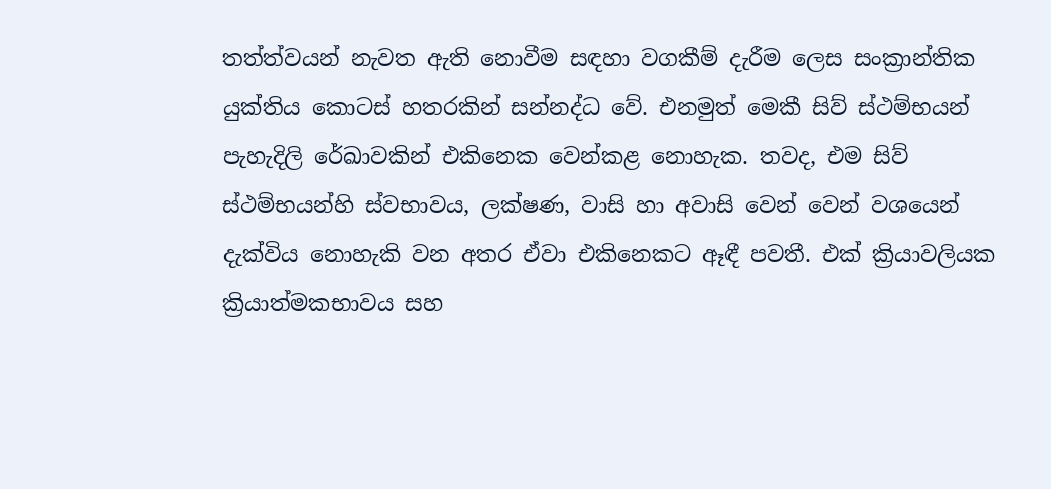තත්ත්වයන් නැවත ඇති නොවීම සඳහා වගකීම් දැරීම ලෙස සංක්‍රාන්තික යුක්තිය කොටස් හතරකින් සන්නද්ධ වේ. එනමුත් මෙකී සිව් ස්ථම්භයන් පැහැදිලි රේඛාවකින් එකිනෙක වෙන්කළ නොහැක. තවද, එම සිව් ස්ථම්භයන්හි ස්වභාවය, ලක්ෂණ, වාසි හා අවාසි වෙන් වෙන් වශයෙන් දැක්විය නොහැකි වන අතර ඒවා එකිනෙකට ඈඳී පවතී. එක් ක්‍රියාවලියක ක්‍රියාත්මකභාවය සහ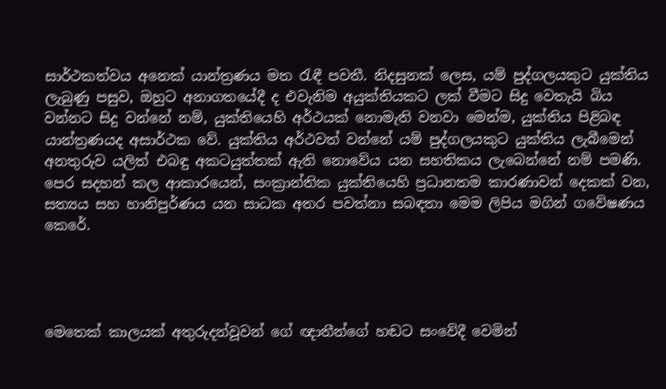සාර්ථකත්වය අනෙක් යාන්ත්‍රණය මත රැඳී පවතී. නිදසුනක් ලෙස, යම් පුද්ගලයකුට යුක්තිය ලැබුණු පසුව, ඔහුට අනාගතයේදී ද එවැනිම අයුක්තියකට ලක් වීමට සිදු වෙතැයි බිය වන්නට සිදු වන්නේ නම්, යුක්තියෙහි අර්ථයක් නොමැති වනවා මෙන්ම, යුක්තිය පිළිබඳ යාන්ත්‍රණයද අසාර්ථක වේ. යුක්තිය අර්ථවත් වන්නේ යම් පුද්ගලයකුට යුක්තිය ලැබීමෙන් අනතුරුව යලිත් එබඳු අකටයුත්තක් ඇති නොවේය යන සහතිකය ලැබෙන්නේ නම් පමණි. පෙර සදහන් කල ආකාරයෙන්, සංක්‍රාන්තික යුක්තියෙහි ප්‍රධානතම කාරණාවන් දෙකක් වන, සත්‍යය සහ හානිපුර්ණය යන සාධක අතර පවත්නා සබඳතා මෙම ලිපිය මගින් ගවේෂණය කෙරේ.




මෙතෙක් කාලයක් අතුරුදන්වූවන් ගේ ඥාතීන්ගේ හඬට සංවේදී වෙමින්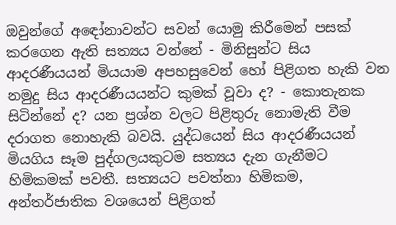ඔවුන්ගේ අඳෝනාවන්ට සවන් යොමු කිරීමෙන් පසක් කරගෙන ඇති සත්‍යය වන්නේ - මිනිසුන්ට සිය ආදරණීයයන් මියයාම අපහසුවෙන් හෝ පිළිගත හැකි වන නමුදු සිය ආදරණීයයන්ට කුමක් වූවා ද? - කොතැනක සිටින්නේ ද? යන ප්‍රශ්න වලට පිළිතුරු නොමැති වීම දරාගත නොහැකි බවයි. යුද්ධයෙන් සිය ආදරණීයයන් මියගිය සෑම පුද්ගලයකුටම සත්‍යය දැන ගැනීමට හිමිකමක් පවතී. සත්‍යයට පවත්නා හිමිකම, අන්තර්ජාතික වශයෙන් පිළිගත්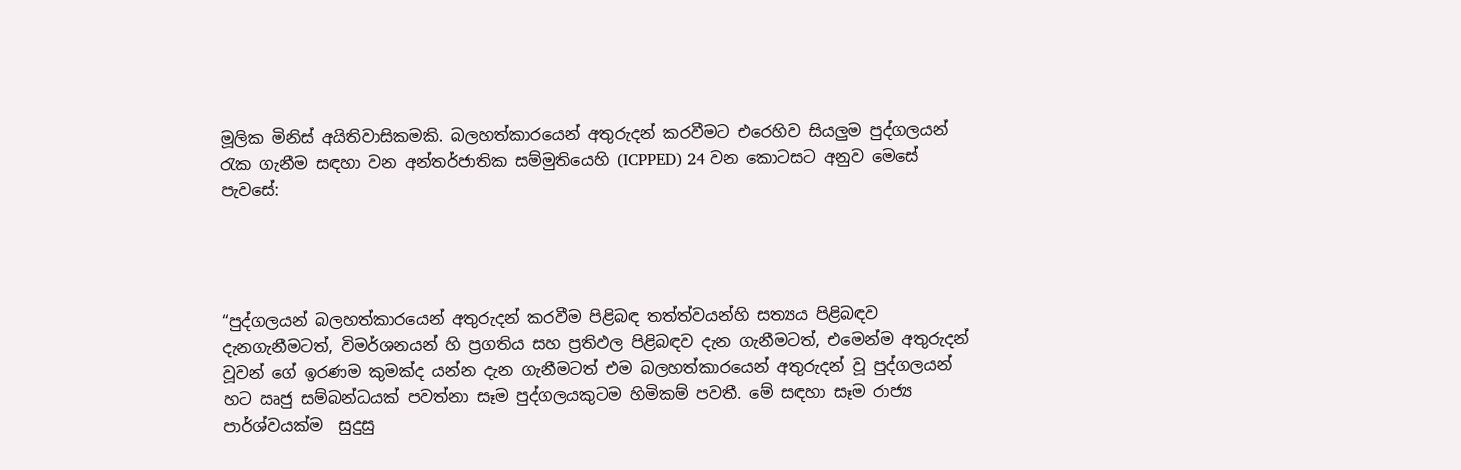මූලික මිනිස් අයිතිවාසිකමකි. බලහත්කාරයෙන් අතුරුදන් කරවීමට එරෙහිව සියලුම පුද්ගලයන් රැක ගැනීම සඳහා වන අන්තර්ජාතික සම්මුතියෙහි (ICPPED) 24 වන කොටසට අනුව මෙසේ පැවසේ:




“පුද්ගලයන් බලහත්කාරයෙන් අතුරුදන් කරවීම පිළිබඳ තත්ත්වයන්හි සත්‍යය පිළිබඳව දැනගැනීමටත්, විමර්ශනයන් හි ප්‍රගතිය සහ ප්‍රතිඵල පිළිබඳව දැන ගැනීමටත්, එමෙන්ම අතුරුදන් වූවන් ගේ ඉරණම කුමක්ද යන්න දැන ගැනීමටත් එම බලහත්කාරයෙන් අතුරුදන් වූ පුද්ගලයන් හට ඍජු සම්බන්ධයක් පවත්නා සෑම පුද්ගලයකුටම හිමිකම් පවතී. මේ සඳහා සෑම රාජ්‍ය පාර්ශ්වයක්ම  සුදුසු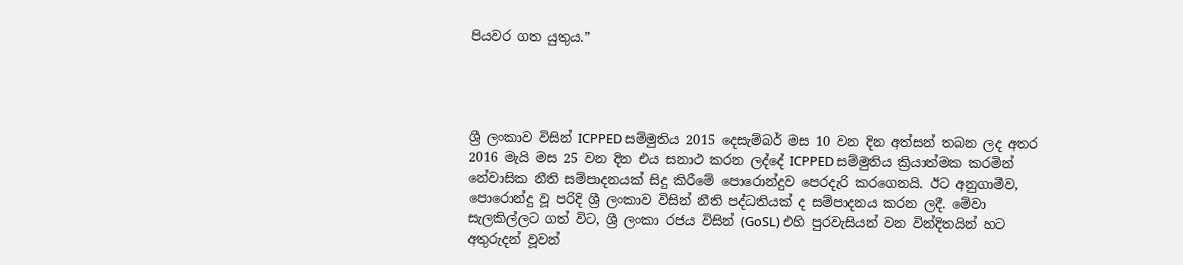පියවර ගත යුතුය.”




ශ්‍රී ලංකාව විසින් ICPPED සම්මුතිය 2015 දෙසැම්බර් මස 10 වන දින අත්සන් තබන ලද අතර 2016 මැයි මස 25 වන දින එය සනාථ කරන ලද්දේ ICPPED සම්මුතිය ක්‍රියාත්මක කරමින් නේවාසික නීති සම්පාදනයක් සිදු කිරීමේ පොරොන්දුව පෙරදැරි කරගෙනයි. ඊට අනුගාමීව, පොරොන්දු වූ පරිදි ශ්‍රී ලංකාව විසින් නීති පද්ධතියක් ද සම්පාදනය කරන ලදී. මේවා සැලකිල්ලට ගත් විට, ශ්‍රී ලංකා රජය විසින් (GoSL) එහි පුරවැසියන් වන වින්දිතයින් හට අතුරුදන් වූවන්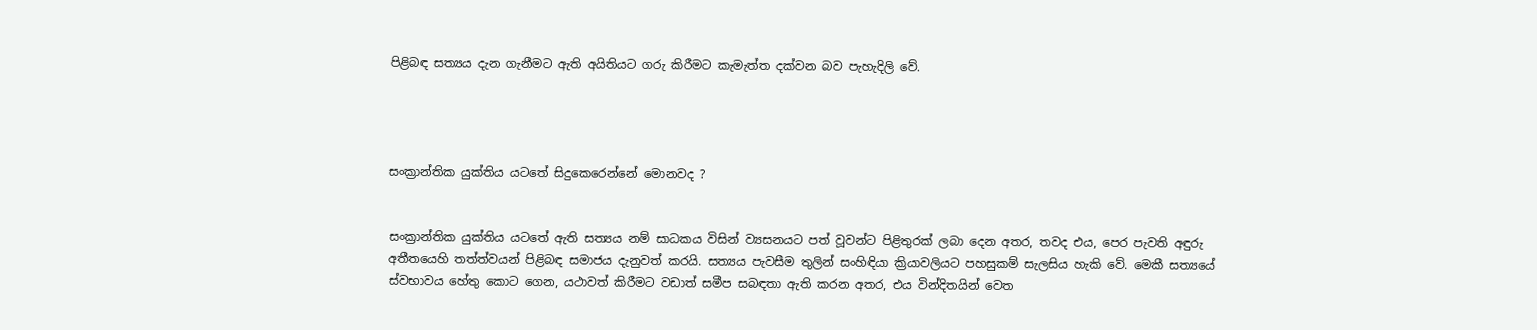පිළිබඳ සත්‍යය දැන ගැනීමට ඇති අයිතියට ගරු කිරීමට කැමැත්ත දක්වන බව පැහැදිලි වේ.




සංක්‍රාන්තික යුක්තිය යටතේ සිදුකෙරෙන්නේ මොනවද ?


සංක්‍රාන්තික යුක්තිය යටතේ ඇති සත්‍යය නම් සාධකය විසින් ව්‍යසනයට පත් වූවන්ට පිළිතුරක් ලබා දෙන අතර, තවද එය, පෙර පැවති අඳුරු අතීතයෙහි තත්ත්වයන් පිළිබඳ සමාජය දැනුවත් කරයි. සත්‍යය පැවසීම තුලින් සංහිඳියා ක්‍රියාවලියට පහසුකම් සැලසිය හැකි වේ. මෙකී සත්‍යයේ ස්වභාවය හේතු කොට ගෙන, යථාවත් කිරීමට වඩාත් සමීප සබඳතා ඇති කරන අතර, එය වින්දිතයින් වෙත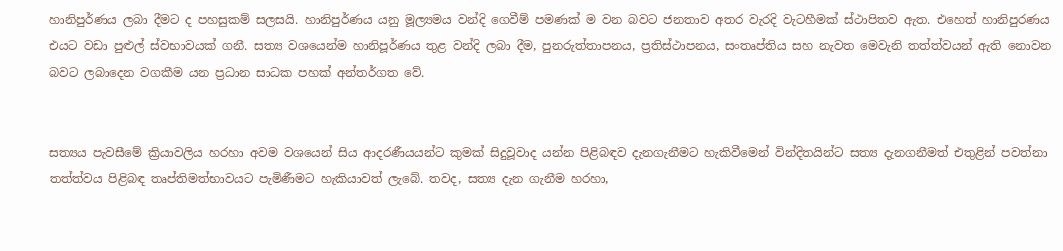හානිපුර්ණය ලබා දීමට ද පහසුකම් සලසයි. හානිපුර්ණය යනු මූල්‍යමය වන්දි ගෙවීම් පමණක් ම වන බවට ජනතාව අතර වැරදි වැටහීමක් ස්ථාපිතව ඇත. එහෙත් හානිපුරණය එයට වඩා පුළුල් ස්වභාවයක් ගනී. සත්‍ය වශයෙන්ම හානිපූර්ණය තුළ වන්දි ලබා දීම, පුනරුත්තාපනය, ප්‍රතිස්ථාපනය, සංතෘප්තිය සහ නැවත මෙවැනි තත්ත්වයන් ඇති නොවන බවට ලබාදෙන වගකීම යන ප්‍රධාන සාධක පහක් අන්තර්ගත වේ.


සත්‍යය පැවසීමේ ක්‍රියාවලිය හරහා අවම වශයෙන් සිය ආදරණීයයන්ට කුමක් සිදුවූවාද යන්න පිළිබඳව දැනගැනීමට හැකිවීමෙන් වින්දිතයින්ට සත්‍ය දැනගනීමත් එතුළින් පවත්නා තත්ත්වය පිළිබඳ තෘප්තිමත්භාවයට පැමිණීමට හැකියාවත් ලැබේ. තවද, සත්‍ය දැන ගැනීම හරහා,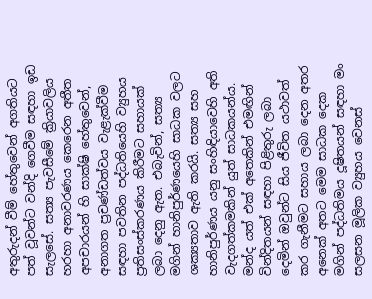අතුරුදන් වීම් හේතුවෙන් අගතියට පත් වූවන්ට වන්දි ගෙවීම සඳහා ඉඩ සැලසේ. සත්‍ය පැවසීමේ ක්‍රියාවලිය හරහා අනාවරණය කෙරෙන අතීත අපචාරයන් හි සාක්ෂි හේතුවෙන්, අනාගත ප්‍රචණ්ඩත්වය වැළැක්වීම සඳහා පවතින පද්ධතියෙහි ව්‍යුහය ප්‍රතිසංස්කරණය කිරීමට සහායක් ලබා දෙනු ඇත. එබැවින්, සත්‍ය මගින් හානිපුර්ණයෙහි සාධක වලට ශක්‍යතාව ඇති කරයි. සත්‍ය සහ හානිපුර්ණය යනු සංහිඳියාවෙහි අති වැදගත්කමකින් යුත් සාධකයන්ය. මන්ද යත් එක් අතෙකින් එමඟින් වින්දිතයන් සඳහා පිළිතුරු ලබා දෙමින් ඔවුන්ට සිය ජීවිත යථාවත් කර ගැනීමට සහාය ලබා දෙන අතර අනෙක් අතට මෙම සාධක දෙක මගින් පද්ධතිමය දූෂිතයන් සඳහා මං සලසන මූලික ව්‍යුහය වෙනස්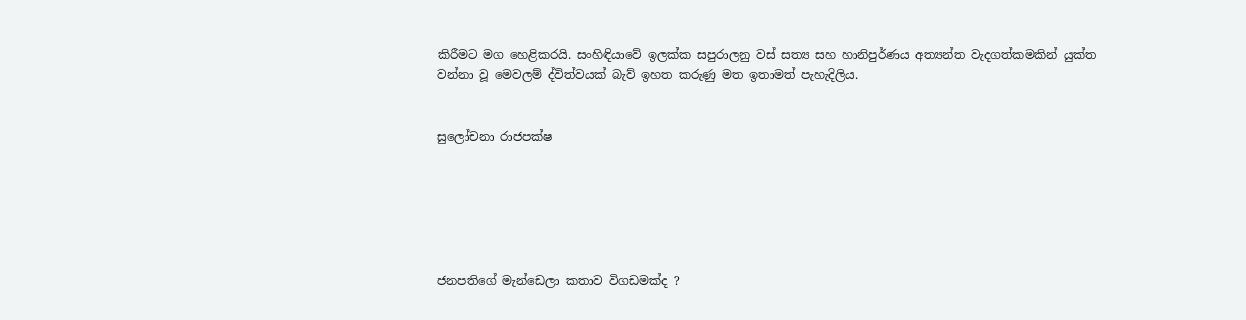කිරීමට මග හෙළිකරයි. සංහිඳියාවේ ඉලක්ක සපුරාලනු වස් සත්‍ය සහ හානිපුර්ණය අත්‍යන්ත වැදගත්කමකින් යුක්ත වන්නා වූ මෙවලම් ද්විත්වයක් බැව් ඉහත කරුණු මත ඉතාමත් පැහැදිලිය.


සුලෝචනා රාජපක්ෂ






ජනපතිගේ මැන්ඩෙලා කතාව විගඩමක්ද ?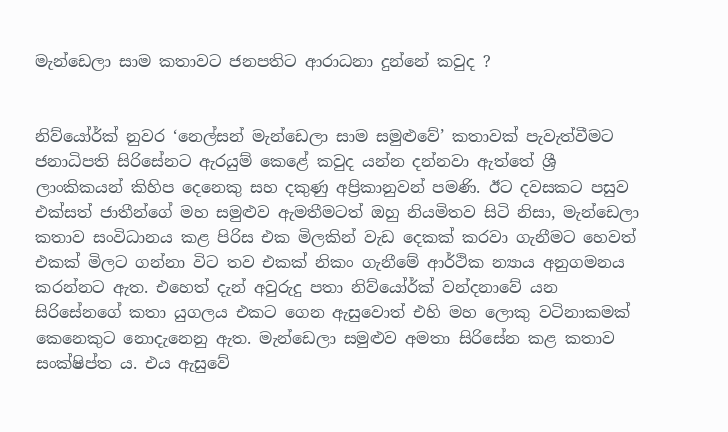මැන්ඩෙලා සාම කතාවට ජනපතිට ආරාධනා දුන්නේ කවුද ?


නිව්යෝර්ක් නුවර ‘නෙල්සන් මැන්ඩෙලා සාම සමුළුවේ’ කතාවක් පැවැත්වීමට ජනාධිපති සිරිසේනට ඇරයුම් කෙළේ කවුද යන්න දන්නවා ඇත්තේ ශ්‍රී ලාංකිකයන් කිහිප දෙනෙකු සහ දකුණු අප්‍රිකානුවන් පමණි. ඊට දවසකට පසුව එක්සත් ජාතීන්ගේ මහ සමුළුව ඇමතීමටත් ඔහු නියමිතව සිටි නිසා, මැන්ඩෙලා කතාව සංවිධානය කළ පිරිස එක මිලකින් වැඩ දෙකක් කරවා ගැනීමට හෙවත් එකක් මිලට ගන්නා විට තව එකක් නිකං ගැනීමේ ආර්ථික න්‍යාය අනුගමනය කරන්නට ඇත. එහෙත් දැන් අවුරුදු පතා නිව්යෝර්ක් වන්දනාවේ යන සිරිසේනගේ කතා යුගලය එකට ගෙන ඇසුවොත් එහි මහ ලොකු වටිනාකමක් කෙනෙකුට නොදැනෙනු ඇත. මැන්ඩෙලා සමුළුව අමතා සිරිසේන කළ කතාව සංක්ෂිප්ත ය. එය ඇසුවේ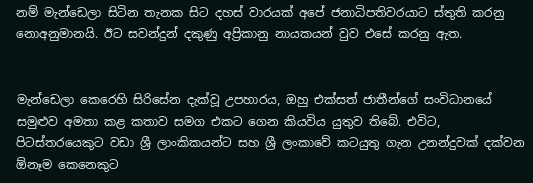නම් මැන්ඩෙලා සිටින තැනක සිට දහස් වාරයක් අපේ ජනාධිපතිවරයාට ස්තුති කරනු නොඅනුමානයි. ඊට සවන්දුන් දකුණු අප්‍රිකානු නායකයන් වුව එසේ කරනු ඇත.


මැන්ඩෙලා කෙරෙහි සිරිසේන දැක්වූ උපහාරය, ඔහු එක්සත් ජාතීන්ගේ සංවිධානයේ සමුළුව අමතා කළ කතාව සමග එකට ගෙන කියවිය යුතුව තිබේ. එවිට, පිටස්තරයෙකුට වඩා ශ්‍රී ලාංකිකයන්ට සහ ශ්‍රී ලංකාවේ කටයුතු ගැන උනන්දුවක් දක්වන ඕනෑම කෙනෙකුට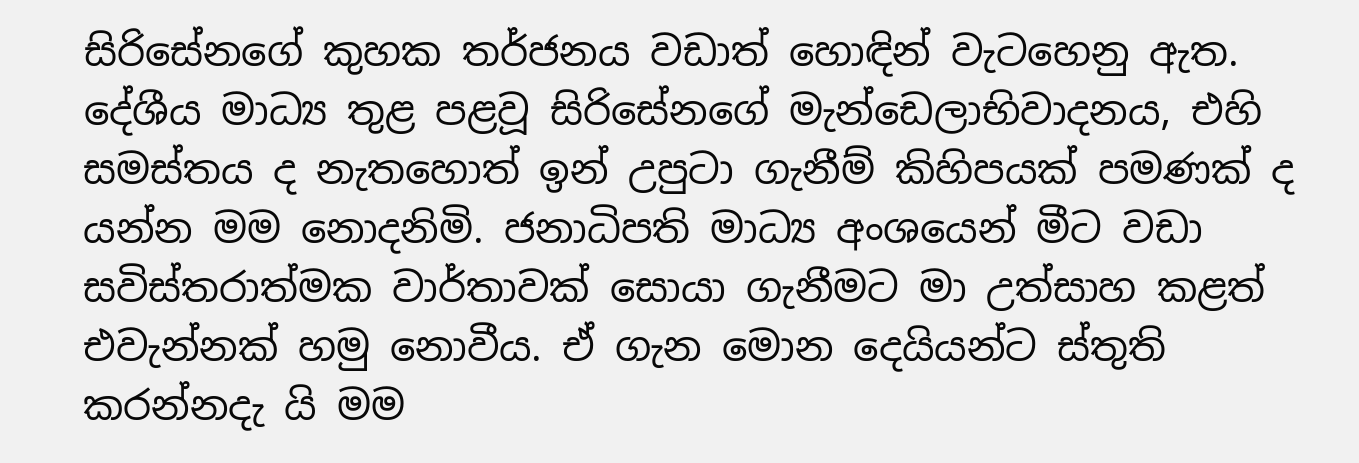සිරිසේනගේ කුහක තර්ජනය වඩාත් හොඳින් වැටහෙනු ඇත. දේශීය මාධ්‍ය තුළ පළවූ සිරිසේනගේ මැන්ඩෙලාභිවාදනය, එහි සමස්තය ද නැතහොත් ඉන් උපුටා ගැනීම් කිහිපයක් පමණක් ද යන්න මම නොදනිමි. ජනාධිපති මාධ්‍ය අංශයෙන් මීට වඩා සවිස්තරාත්මක වාර්තාවක් සොයා ගැනීමට මා උත්සාහ කළත් එවැන්නක් හමු නොවීය. ඒ ගැන මොන දෙයියන්ට ස්තුති කරන්නදැ යි මම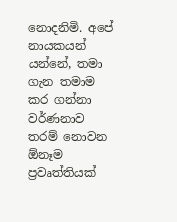නොදනිමි. අපේ නායකයන් යන්නේ, තමා ගැන තමාම කර ගන්නා වර්ණනාව තරම් නොවන  ඕනෑම ප්‍රවෘත්තියක්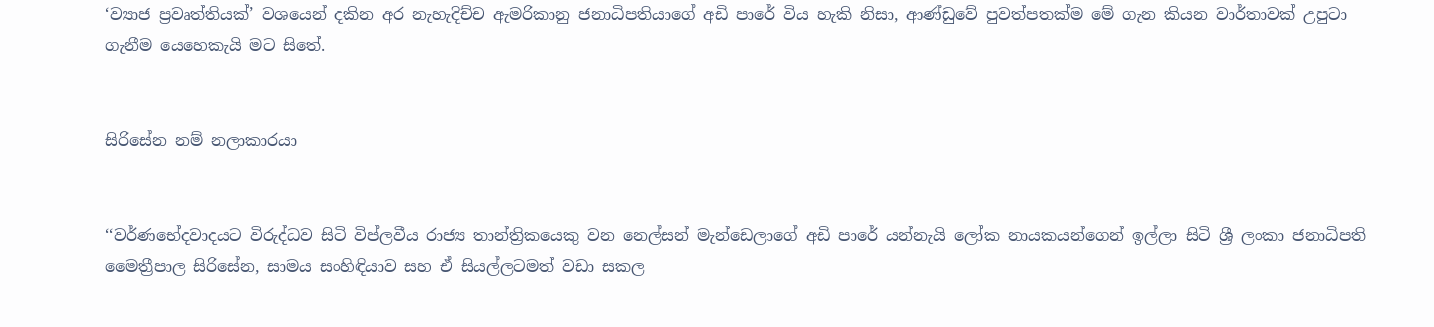‘ව්‍යාජ ප්‍රවෘත්තියක්’ වශයෙන් දකින අර නැහැදිච්ච ඇමරිකානු ජනාධිපතියාගේ අඩි පාරේ විය හැකි නිසා, ආණ්ඩුවේ පුවත්පතක්ම මේ ගැන කියන වාර්තාවක් උපුටා ගැනීම යෙහෙකැයි මට සිතේ.


සිරිසේන නම් නලාකාරයා


‘‘වර්ණභේදවාදයට විරුද්ධව සිටි විප්ලවීය රාජ්‍ය තාන්ත්‍රිකයෙකු වන නෙල්සන් මැන්ඩෙලාගේ අඩි පාරේ යන්නැයි ලෝක නායකයන්ගෙන් ඉල්ලා සිටි ශ්‍රී ලංකා ජනාධිපති මෛත්‍රීපාල සිරිසේන, සාමය සංහිඳියාව සහ ඒ සියල්ලටමත් වඩා සකල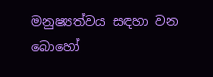මනුෂ්‍යත්වය සඳහා වන බොහෝ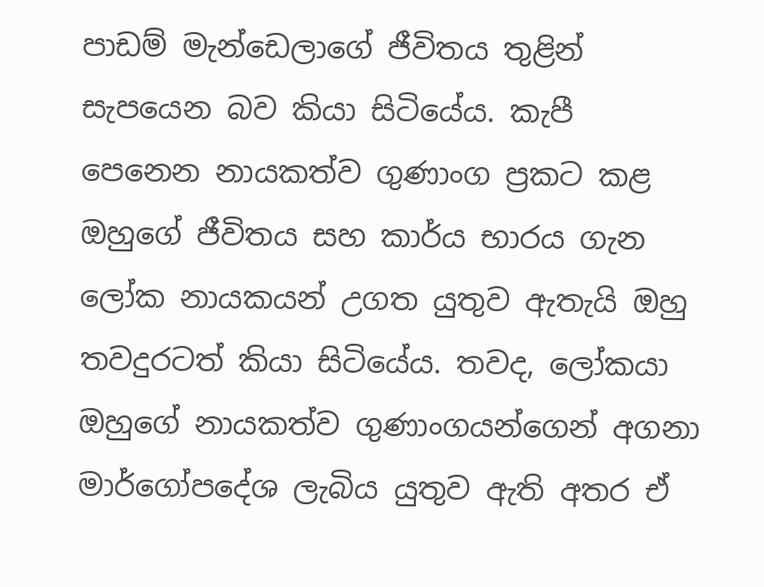පාඩම් මැන්ඩෙලාගේ ජීවිතය තුළින් සැපයෙන බව කියා සිටියේය. කැපී පෙනෙන නායකත්ව ගුණාංග ප්‍රකට කළ ඔහුගේ ජීවිතය සහ කාර්ය භාරය ගැන ලෝක නායකයන් උගත යුතුව ඇතැයි ඔහු තවදුරටත් කියා සිටියේය. තවද, ලෝකයා ඔහුගේ නායකත්ව ගුණාංගයන්ගෙන් අගනා මාර්ගෝපදේශ ලැබිය යුතුව ඇති අතර ඒ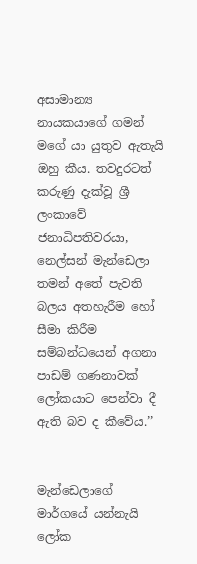අසාමාන්‍ය නායකයාගේ ගමන් මගේ යා යුතුව ඇතැයි ඔහු කීය. තවදුරටත් කරුණු දැක්වූ ශ්‍රී ලංකාවේ ජනාධිපතිවරයා, නෙල්සන් මැන්ඩෙලා තමන් අතේ පැවති බලය අතහැරීම හෝ සීමා කිරීම සම්බන්ධයෙන් අගනා පාඩම් ගණනාවක් ලෝකයාට පෙන්වා දී ඇති බව ද කීවේය.’’


මැන්ඩෙලාගේ මාර්ගයේ යන්නැයි ලෝක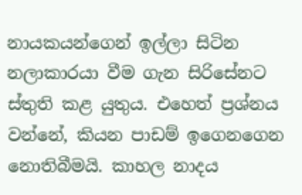නායකයන්ගෙන් ඉල්ලා සිටින නලාකාරයා වීම ගැන සිරිසේනට ස්තුති කළ යුතුය. එහෙත් ප්‍රශ්නය වන්නේ, කියන පාඩම් ඉගෙනගෙන නොතිබීමයි. කාහල නාදය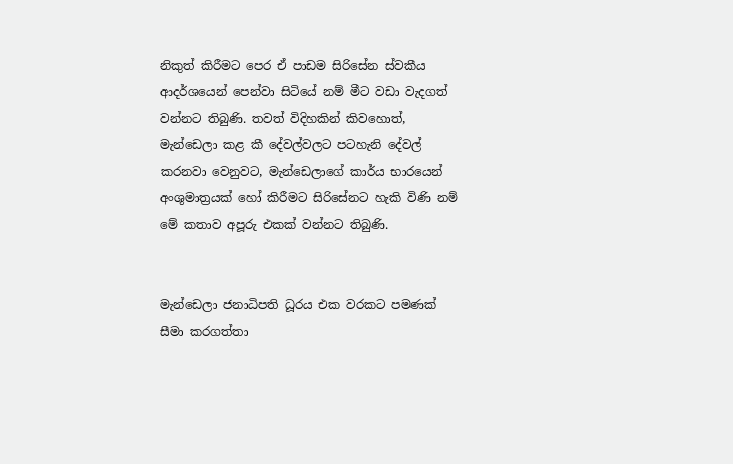නිකුත් කිරීමට පෙර ඒ පාඩම සිරිසේන ස්වකීය ආදර්ශයෙන් පෙන්වා සිටියේ නම් මීට වඩා වැදගත් වන්නට තිබුණි. තවත් විදිහකින් කිවහොත්, මැන්ඩෙලා කළ කී දේවල්වලට පටහැනි දේවල් කරනවා වෙනුවට, මැන්ඩෙලාගේ කාර්ය භාරයෙන් අංශුමාත්‍රයක් හෝ කිරීමට සිරිසේනට හැකි විණි නම් මේ කතාව අපූරු එකක් වන්නට තිබුණි.


මැන්ඩෙලා ජනාධිපති ධූරය එක වරකට පමණක් සීමා කරගත්තා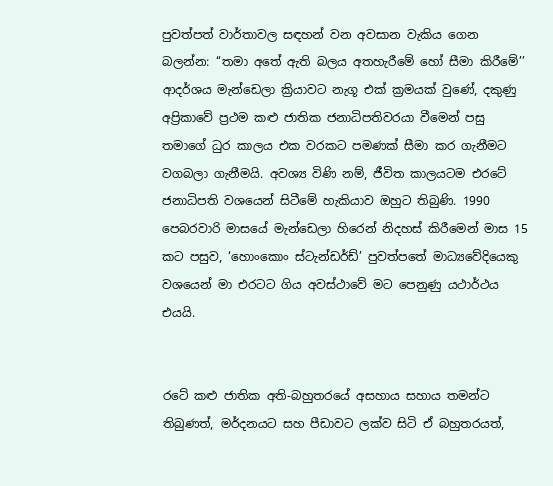පුවත්පත් වාර්තාවල සඳහන් වන අවසාන වැකිය ගෙන බලන්න: ‘‘තමා අතේ ඇති බලය අතහැරීමේ හෝ සීමා කිරීමේ’’ ආදර්ශය මැන්ඩෙලා ක්‍රියාවට නැගූ එක් ක්‍රමයක් වුණේ, දකුණු අප්‍රිකාවේ ප්‍රථම කළු ජාතික ජනාධිපතිවරයා වීමෙන් පසු තමාගේ ධුර කාලය එක වරකට පමණක් සීමා කර ගැනීමට වගබලා ගැනීමයි. අවශ්‍ය විණි නම්, ජීවිත කාලයටම එරටේ ජනාධිපති වශයෙන් සිටීමේ හැකියාව ඔහුට තිබුණි. 1990 පෙබරවාරි මාසයේ මැන්ඩෙලා හිරෙන් නිදහස් කිරීමෙන් මාස 15 කට පසුව, ‘හොංකොං ස්ටැන්ඩර්ඩ්’ පුවත්පතේ මාධ්‍යවේදියෙකු වශයෙන් මා එරටට ගිය අවස්ථාවේ මට පෙනුණු යථාර්ථය එයයි.


රටේ කළු ජාතික අති-බහුතරයේ අසහාය සහාය තමන්ට තිබුණත්, මර්දනයට සහ පීඩාවට ලක්ව සිටි ඒ බහුතරයත්,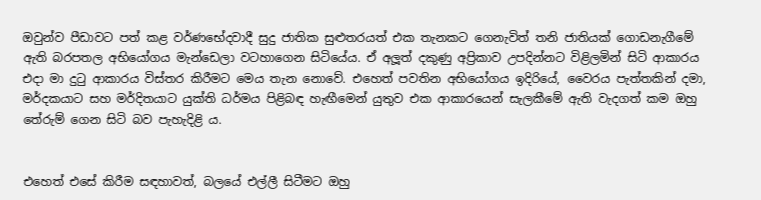ඔවුන්ව පීඩාවට පත් කළ වර්ණභේදවාදී සුදු ජාතික සුළුතරයත් එක තැනකට ගෙනැවිත් තනි ජාතියක් ගොඩනැගීමේ ඇති බරපතල අභියෝගය මැන්ඩෙලා වටහාගෙන සිටියේය. ඒ අලූත් දකුණු අප්‍රිකාව උපදින්නට විළිලමින් සිටි ආකාරය එදා මා දුටු ආකාරය විස්තර කිරීමට මෙය තැන නොවේ. එහෙත් පවතින අභියෝගය ඉදිරියේ, වෛරය පැත්තකින් දමා, මර්දකයාට සහ මර්දිතයාට යුක්ති ධර්මය පිළිබඳ හැඟීමෙන් යුතුව එක ආකාරයෙන් සැලකීමේ ඇති වැදගත් කම ඔහු තේරුම් ගෙන සිටි බව පැහැදිළි ය.


එහෙත් එසේ කිරීම සඳහාවත්, බලයේ එල්ලී සිටීමට ඔහු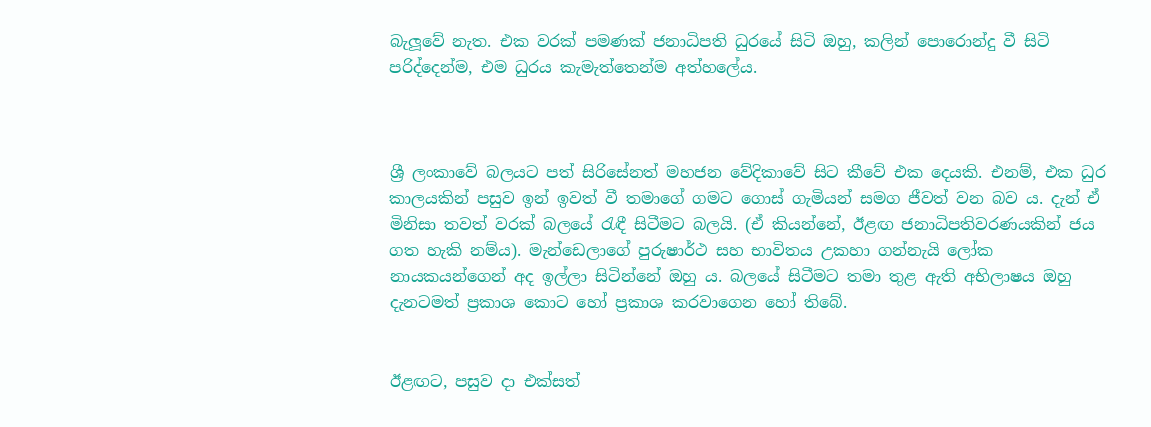බැලූවේ නැත. එක වරක් පමණක් ජනාධිපති ධුරයේ සිටි ඔහු, කලින් පොරොන්දු වී සිටි පරිද්දෙන්ම, එම ධුරය කැමැත්තෙන්ම අත්හලේය.



ශ්‍රී ලංකාවේ බලයට පත් සිරිසේනත් මහජන වේදිකාවේ සිට කීවේ එක දෙයකි. එනම්, එක ධුර කාලයකින් පසුව ඉන් ඉවත් වී තමාගේ ගමට ගොස් ගැමියන් සමග ජීවත් වන බව ය. දැන් ඒ මිනිසා තවත් වරක් බලයේ රැඳී සිටීමට බලයි. (ඒ කියන්නේ, ඊළඟ ජනාධිපතිවරණයකින් ජය ගත හැකි නම්ය). මැන්ඩෙලාගේ පුරුෂාර්ථ සහ භාවිතය උකහා ගන්නැයි ලෝක නායකයන්ගෙන් අද ඉල්ලා සිටින්නේ ඔහු ය. බලයේ සිටීමට තමා තුළ ඇති අභිලාෂය ඔහු දැනටමත් ප්‍රකාශ කොට හෝ ප්‍රකාශ කරවාගෙන හෝ තිබේ.


ඊළඟට, පසුව දා එක්සත්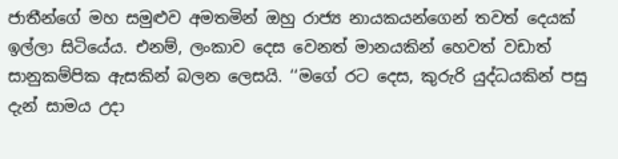ජාතීන්ගේ මහ සමුළුව අමතමින් ඔහු රාජ්‍ය නායකයන්ගෙන් තවත් දෙයක් ඉල්ලා සිටියේය. එනම්, ලංකාව දෙස වෙනත් මානයකින් හෙවත් වඩාත් සානුකම්පික ඇසකින් බලන ලෙසයි. ‘‘මගේ රට දෙස, කුරුරි යුද්ධයකින් පසු දැන් සාමය උදා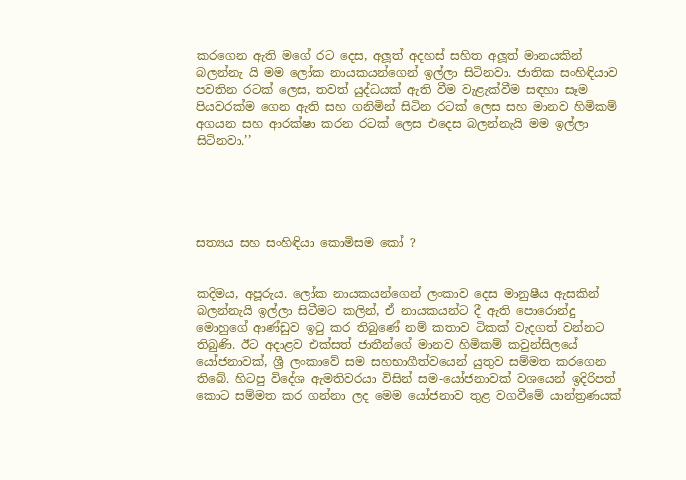කරගෙන ඇති මගේ රට දෙස, අලූත් අදහස් සහිත අලූත් මානයකින් බලන්නැ යි මම ලෝක නායකයන්ගෙන් ඉල්ලා සිටිනවා. ජාතික සංහිඳියාව පවතින රටක් ලෙස, තවත් යුද්ධයක් ඇති වීම වැළැක්වීම සඳහා සෑම පියවරක්ම ගෙන ඇති සහ ගනිමින් සිටින රටක් ලෙස සහ මානව හිමිකම් අගයන සහ ආරක්ෂා කරන රටක් ලෙස එදෙස බලන්නැයි මම ඉල්ලා සිටිනවා.’’





සත්‍යය සහ සංහිඳියා කොමිසම කෝ ?


කදිමය, අපූරුය. ලෝක නායකයන්ගෙන් ලංකාව දෙස මානුෂීය ඇසකින් බලන්නැයි ඉල්ලා සිටීමට කලින්, ඒ නායකයන්ට දී ඇති පොරොන්දු මොහුගේ ආණ්ඩුව ඉටු කර තිබුණේ නම් කතාව ටිකක් වැදගත් වන්නට තිබුණි. ඊට අදාළව එක්සත් ජාතීන්ගේ මානව හිමිකම් කවුන්සිලයේ යෝජනාවක්, ශ්‍රී ලංකාවේ සම සහභාගීත්වයෙන් යුතුව සම්මත කරගෙන තිබේ. හිටපු විදේශ ඇමතිවරයා විසින් සම-යෝජනාවක් වශයෙන් ඉදිරිපත් කොට සම්මත කර ගන්නා ලද මෙම යෝජනාව තුළ වගවීමේ යාන්ත්‍රණයක්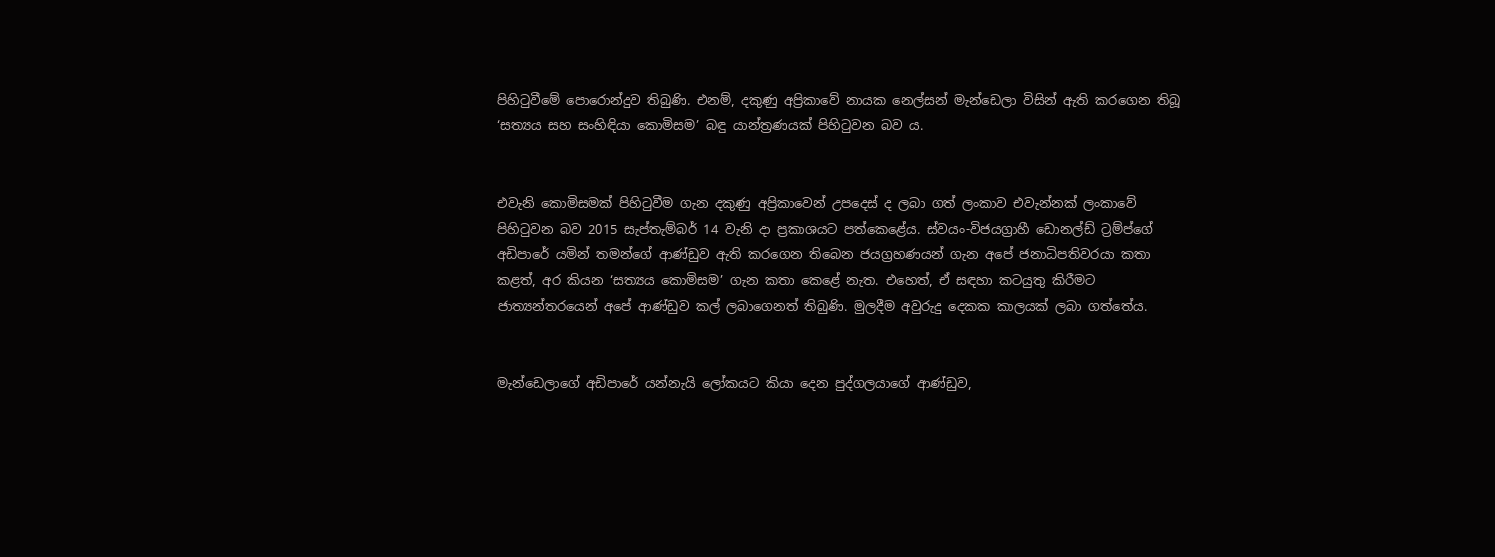පිහිටුවීමේ පොරොන්දුව තිබුණි. එනම්, දකුණු අප්‍රිකාවේ නායක නෙල්සන් මැන්ඩෙලා විසින් ඇති කරගෙන තිබූ ‘සත්‍යය සහ සංහිඳියා කොමිසම’ බඳු යාන්ත්‍රණයක් පිහිටුවන බව ය.


එවැනි කොමිසමක් පිහිටුවීම ගැන දකුණු අප්‍රිකාවෙන් උපදෙස් ද ලබා ගත් ලංකාව එවැන්නක් ලංකාවේ පිහිටුවන බව 2015 සැප්තැම්බර් 14 වැනි දා ප්‍රකාශයට පත්කෙළේය. ස්වයං-විජයග්‍රාහී ඩොනල්ඩ් ට්‍රම්ප්ගේ අඩිපාරේ යමින් තමන්ගේ ආණ්ඩුව ඇති කරගෙන තිබෙන ජයග්‍රහණයන් ගැන අපේ ජනාධිපතිවරයා කතා කළත්, අර කියන ‘සත්‍යය කොමිසම’ ගැන කතා කෙළේ නැත. එහෙත්, ඒ සඳහා කටයුතු කිරීමට ජාත්‍යන්තරයෙන් අපේ ආණ්ඩුව කල් ලබාගෙනත් තිබුණි. මුලදීම අවුරුදු දෙකක කාලයක් ලබා ගත්තේය.


මැන්ඩෙලාගේ අඩිපාරේ යන්නැයි ලෝකයට කියා දෙන පුද්ගලයාගේ ආණ්ඩුව,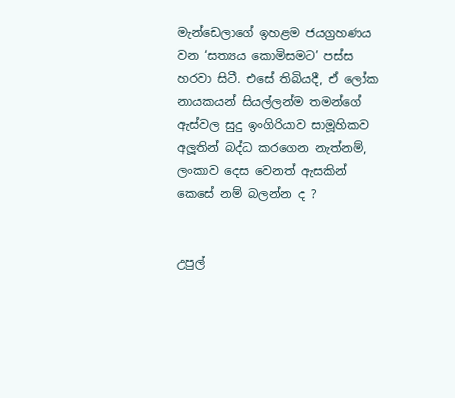මැන්ඩෙලාගේ ඉහළම ජයග්‍රහණය වන ‘සත්‍යය කොමිසමට’ පස්ස හරවා සිටී. එසේ තිබියදී, ඒ ලෝක නායකයන් සියල්ලන්ම තමන්ගේ ඇස්වල සුදු ඉංගිරියාව සාමූහිකව අලූතින් බද්ධ කරගෙන නැත්නම්, ලංකාව දෙස වෙනත් ඇසකින් කෙසේ නම් බලන්න ද ?


උපුල්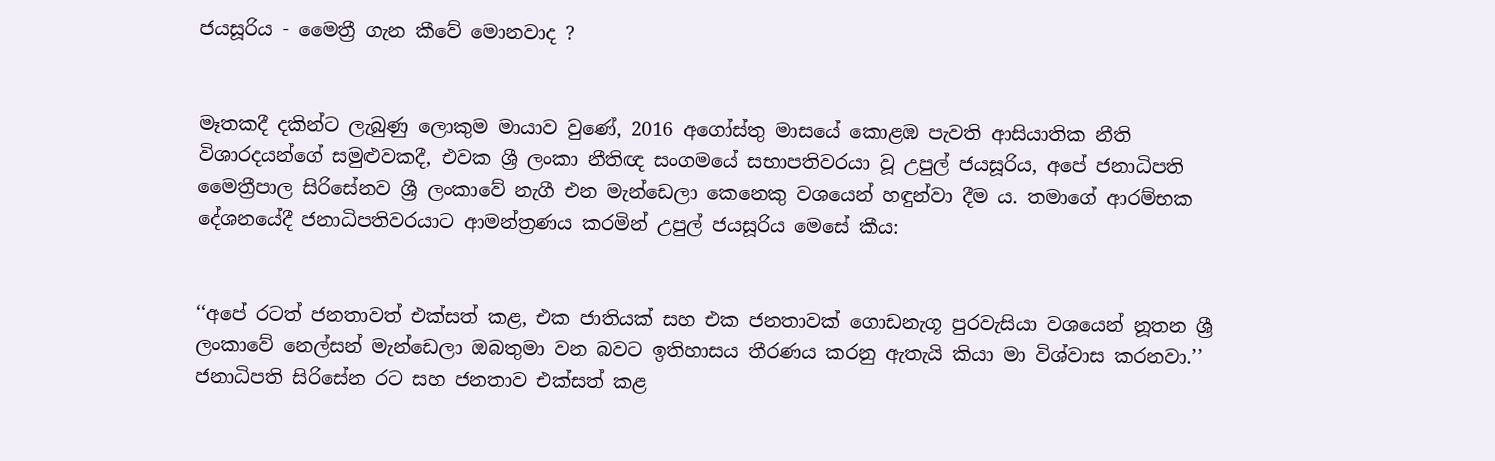ජයසූරිය - මෛත්‍රී ගැන කීවේ මොනවාද ?


මෑතකදී දකින්ට ලැබුණු ලොකුම මායාව වුණේ, 2016 අගෝස්තු මාසයේ කොළඹ පැවති ආසියාතික නීති විශාරදයන්ගේ සමුළුවකදී, එවක ශ්‍රී ලංකා නීතිඥ සංගමයේ සභාපතිවරයා වූ උපුල් ජයසූරිය, අපේ ජනාධිපති මෛත්‍රීපාල සිරිසේනව ශ්‍රී ලංකාවේ නැගී එන මැන්ඩෙලා කෙනෙකු වශයෙන් හඳුන්වා දීම ය. තමාගේ ආරම්භක දේශනයේදී ජනාධිපතිවරයාට ආමන්ත්‍රණය කරමින් උපුල් ජයසූරිය මෙසේ කීය:


‘‘අපේ රටත් ජනතාවත් එක්සත් කළ, එක ජාතියක් සහ එක ජනතාවක් ගොඩනැගූ පුරවැසියා වශයෙන් නූතන ශ්‍රී ලංකාවේ නෙල්සන් මැන්ඩෙලා ඔබතුමා වන බවට ඉතිහාසය තීරණය කරනු ඇතැයි කියා මා විශ්වාස කරනවා.’’ ජනාධිපති සිරිසේන රට සහ ජනතාව එක්සත් කළ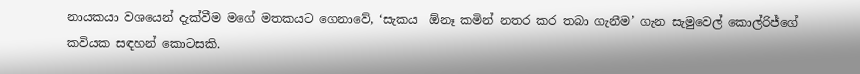නායකයා වශයෙන් දැක්වීම මගේ මතකයට ගෙනාවේ, ‘සැකය  ඕනෑ කමින් නතර කර තබා ගැනීම’ ගැන සැමුවෙල් කොල්රිජ්ගේ කවියක සඳහන් කොටසකි.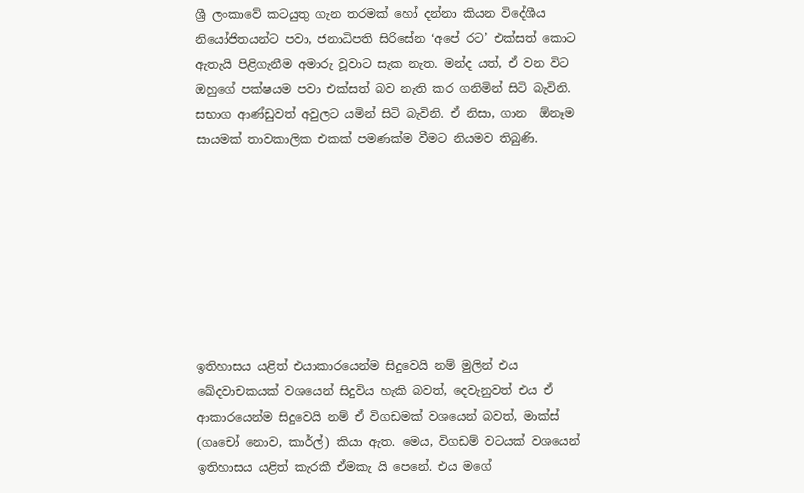ශ්‍රී ලංකාවේ කටයුතු ගැන තරමක් හෝ දන්නා කියන විදේශීය නියෝජිතයන්ට පවා, ජනාධිපති සිරිසේන ‘අපේ රට’ එක්සත් කොට ඇතැයි පිළිගැනීම අමාරු වූවාට සැක නැත. මන්ද යත්, ඒ වන විට ඔහුගේ පක්ෂයම පවා එක්සත් බව නැති කර ගනිමින් සිටි බැවිනි. සභාග ආණ්ඩුවත් අවුලට යමින් සිටි බැවිනි. ඒ නිසා, ගාන  ඕනෑම සායමක් තාවකාලික එකක් පමණක්ම වීමට නියමව තිබුණි.








ඉතිහාසය යළිත් එයාකාරයෙන්ම සිදුවෙයි නම් මුලින් එය ඛේදවාචකයක් වශයෙන් සිදුවිය හැකි බවත්, දෙවැනුවත් එය ඒ ආකාරයෙන්ම සිදුවෙයි නම් ඒ විගඩමක් වශයෙන් බවත්, මාක්ස් (ගෘචෝ නොව, කාර්ල්) කියා ඇත. මෙය, විගඩම් වටයක් වශයෙන් ඉතිහාසය යළිත් කැරකී ඒමකැ යි පෙනේ. එය මගේ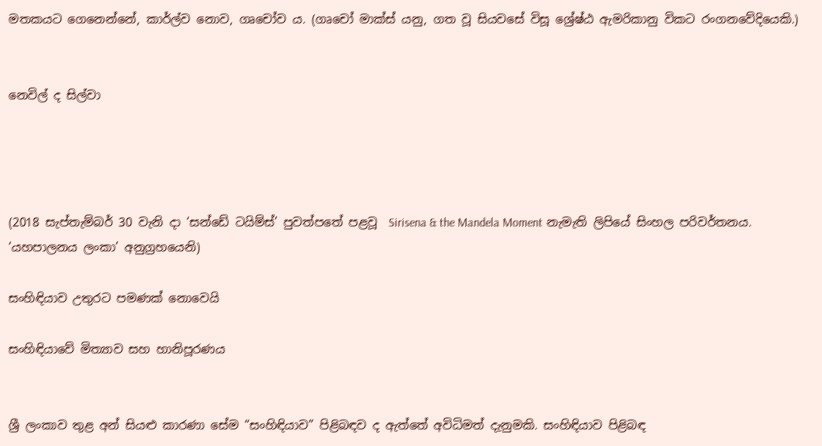මතකයට ගෙනෙන්නේ, කාර්ල්ව නොව, ගෘචෝව ය. (ගෘචෝ මාක්ස් යනු, ගත වූ සියවසේ විසූ ශ්‍රේෂ්ඨ ඇමරිකානු විකට රංගනවේදියෙකි.)


නෙවිල් ද සිල්වා




(2018 සැප්තැම්බර් 30 වැනි දා ‘සන්ඩේ ටයිම්ස්’ පුවත්පතේ පළවූ  Sirisena & the Mandela Moment නැමැති ලිපියේ සිංහල පරිවර්තනය. ‘යහපාලනය ලංකා’ අනුග්‍රහයෙනි)

සංහිඳියාව උතුරට පමණක් නොවෙයි

සංහිඳියාවේ මිත්‍යාව සහ හානිපූරණය


ශ්‍රී ලංකාව තුළ අන් සියළු කාරණා සේම “සංහිඳියාව” පිළිබඳව ද ඇත්තේ අවිධිමත් දැනුමකි. සංහිඳියාව පිළිබඳ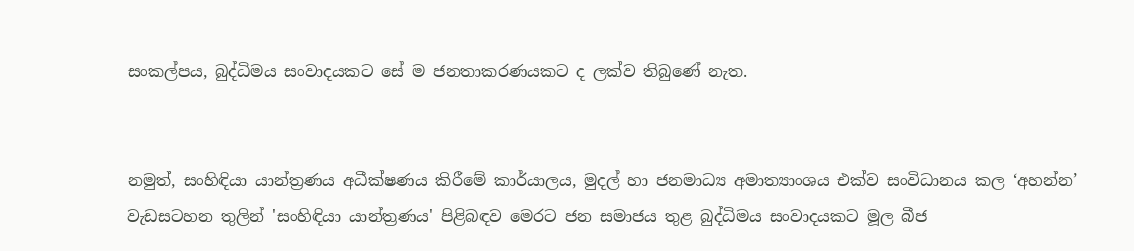සංකල්පය, බුද්ධිමය සංවාදයකට සේ ම ජනතාකරණයකට ද ලක්ව තිබුණේ නැත.


නමුත්, සංහිඳියා යාන්ත්‍රණය අධීක්ෂණය කිරීමේ කාර්යාලය, මුදල් හා ජනමාධ්‍ය අමාත්‍යාංශය එක්ව සංවිධානය කල ‘අහන්න’ වැඩසටහන තුලින් 'සංහිඳියා යාන්ත්‍රණය' පිළිබඳව මෙරට ජන සමාජය තුළ බුද්ධිමය සංවාදයකට මූල බීජ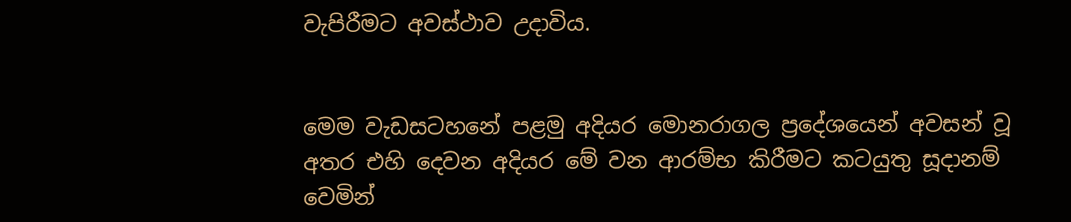වැපිරීමට අවස්ථාව උදාවිය.


මෙම වැඩසටහනේ පළමු අදියර මොනරාගල ප්‍රදේශයෙන් අවසන් වූ අතර එහි දෙවන අදියර මේ වන ආරම්භ කිරීමට කටයුතු සූදානම් වෙමින්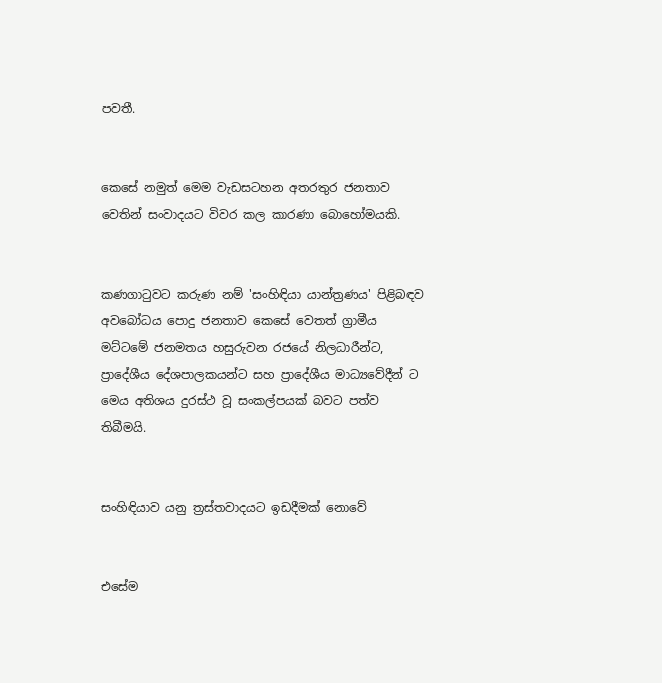පවතී.


කෙසේ නමුත් මෙම වැඩසටහන අතරතුර ජනතාව වෙතින් සංවාදයට විවර කල කාරණා බොහෝමයකි.


කණගාටුවට කරුණ නම් 'සංහිඳියා යාන්ත්‍රණය' පිළිබඳව අවබෝධය පොදු ජනතාව කෙසේ වෙතත් ග්‍රාමීය මට්ටමේ ජනමතය හසුරුවන රජයේ නිලධාරීන්ට, ප්‍රාදේශීය දේශපාලකයන්ට සහ ප්‍රාදේශීය මාධ්‍යවේදීන් ට මෙය අතිශය දුරස්ථ වූ සංකල්පයක් බවට පත්ව තිබීමයි.


සංහිඳියාව යනු ත්‍රස්තවාදයට ඉඩදීමක් නොවේ


එසේම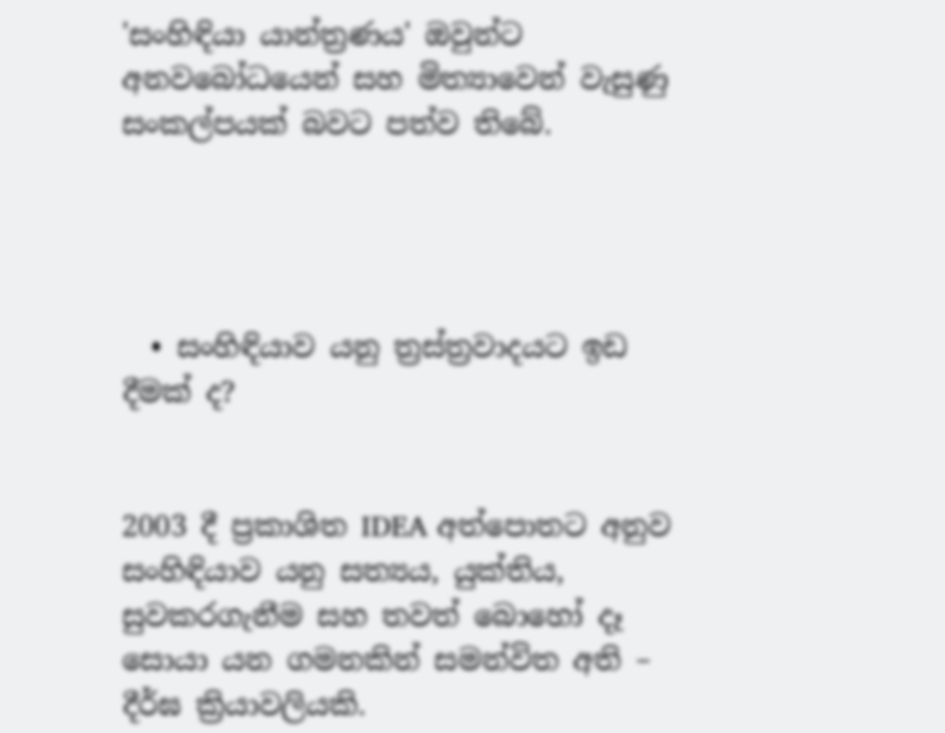'සංහිඳියා යාන්ත්‍රණය' ඔවුන්ට අනවබෝධයෙන් සහ මිත්‍යාවෙන් වැසුණු සංකල්පයක් බවට පත්ව තිබේ.




  • සංහිඳියාව යනු ත්‍රස්ත්‍රවාදයට ඉඩ දීමක් ද?


2003 දී ප්‍රකාශිත IDEA අත්පොතට අනුව සංහිඳියාව යනු සත්‍යය, යුක්තිය, සුවකරගැනීම සහ තවත් බොහෝ දෑ සොයා යන ගමනකින් සමන්විත අති – දීර්ඝ ක්‍රියාවලියකි.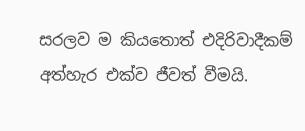සරලව ම කියතොත් එදිරිවාදීකම් අත්හැර එක්ව ජීවත් වීමයි.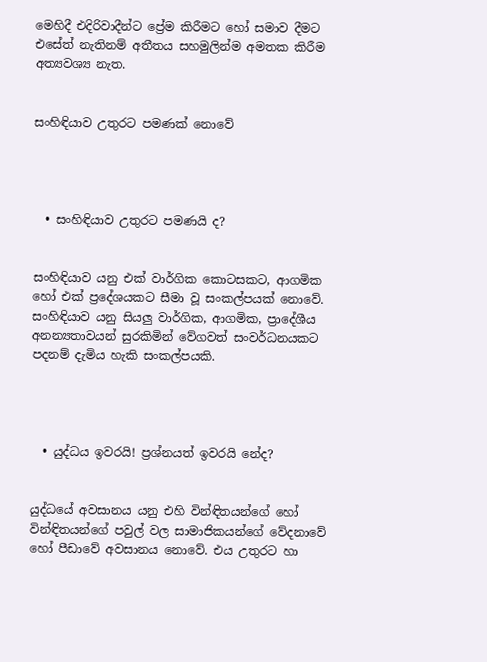මෙහිදී එදිරිවාදීන්ට ප්‍රේම කිරීමට හෝ සමාව දීමට එසේත් නැතිනම් අතීතය සහමුලින්ම අමතක කිරීම අත්‍යවශ්‍ය නැත.


සංහිඳියාව උතුරට පමණක් නොවේ




  • සංහිඳියාව උතුරට පමණයි ද?


සංහිඳියාව යනු එක් වාර්ගික කොටසකට, ආගමික හෝ එක් ප්‍රදේශයකට සීමා වූ සංකල්පයක් නොවේ. සංහිඳියාව යනු සියලු වාර්ගික, ආගමික, ප්‍රාදේශීය අනන්‍යතාවයන් සුරකිමින් වේගවත් සංවර්ධනයකට පදනම් දැමිය හැකි සංකල්පයකි.




  • යුද්ධය ඉවරයි! ප්‍රශ්නයත් ඉවරයි නේද?


යුද්ධයේ අවසානය යනු එහි වින්ඳිතයන්ගේ හෝ වින්ඳිතයන්ගේ පවුල් වල සාමාජිකයන්ගේ වේදනාවේ හෝ පීඩාවේ අවසානය නොවේ. එය උතුරට හා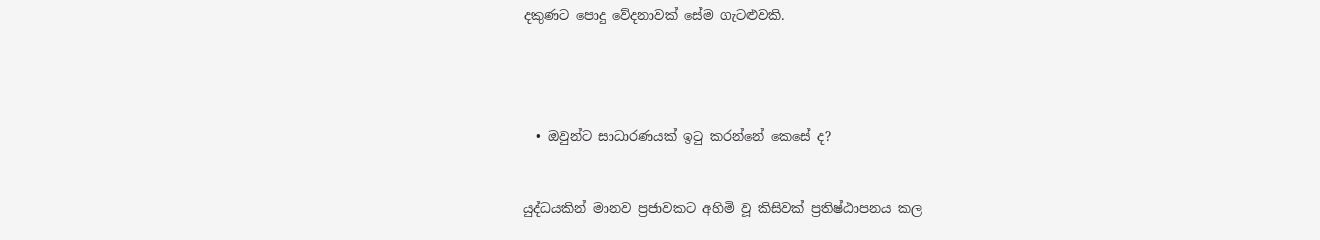දකුණට පොදු වේදනාවක් සේම ගැටළුවකි.




  • ඔවුන්ට සාධාරණයක් ඉටු කරන්නේ කෙසේ ද?


යුද්ධයකින් මානව ප්‍රජාවකට අහිමි වූ කිසිවක් ප්‍රතිෂ්ඨාපනය කල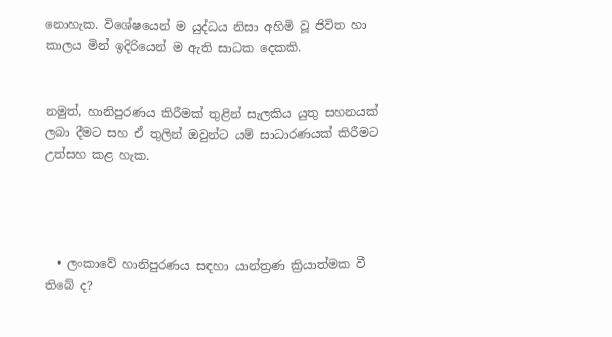නොහැක. විශේෂයෙන් ම යුද්ධය නිසා අහිමි වූ ජිවිත හා කාලය මින් ඉදිරියෙන් ම ඇති සාධක දෙකකි.


නමුත්, හානිපුරණය කිරීමක් තුළින් සැලකිය යුතු සහනයක් ලබා දීමට සහ ඒ තුලින් ඔවුන්ට යම් සාධාරණයක් කිරීමට උත්සහ කළ හැක.




  • ලංකාවේ හානිපුරණය සඳහා යාන්ත්‍රණ ක්‍රියාත්මක වී තිබේ ද?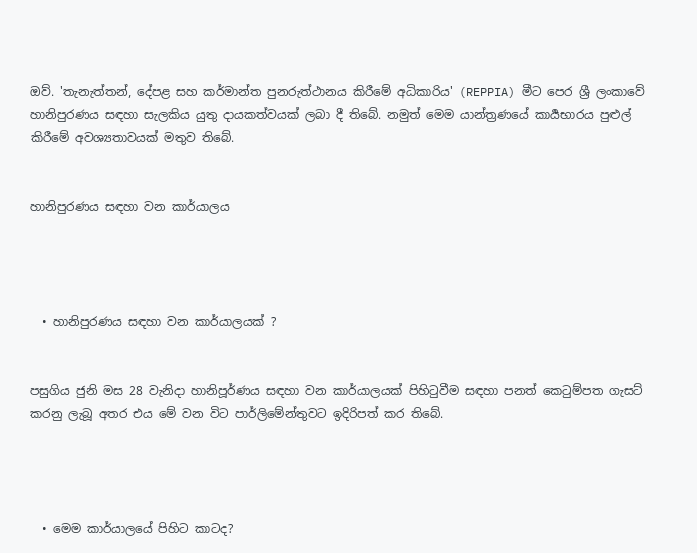ඔව්. 'තැනැත්තන්, දේපළ සහ කර්මාන්ත පුනරුත්ථානය කිරීමේ අධිකාරිය' (REPPIA) මීට පෙර ශ්‍රී ලංකාවේ හානිපුරණය සඳහා සැලකිය යුතු දායකත්වයක් ලබා දී තිබේ. නමුත් මෙම යාන්ත්‍රණයේ කාර්‍යභාරය පුළුල් කිරීමේ අවශ්‍යතාවයක් මතුව තිබේ.


හානිපුරණය සඳහා වන කාර්යාලය




  • හානිපුරණය සඳහා වන කාර්යාලයක් ?


පසුගිය ජුනි මස 28 වැනිදා හානිපූර්ණය සඳහා වන කාර්යාලයක් පිහිටුවීම සඳහා පනත් කෙටුම්පත ගැසට් කරනු ලැබූ අතර එය මේ වන විට පාර්ලිමේන්තුවට ඉදිරිපත් කර තිබේ.




  • මෙම කාර්යාලයේ පිහිට කාටද?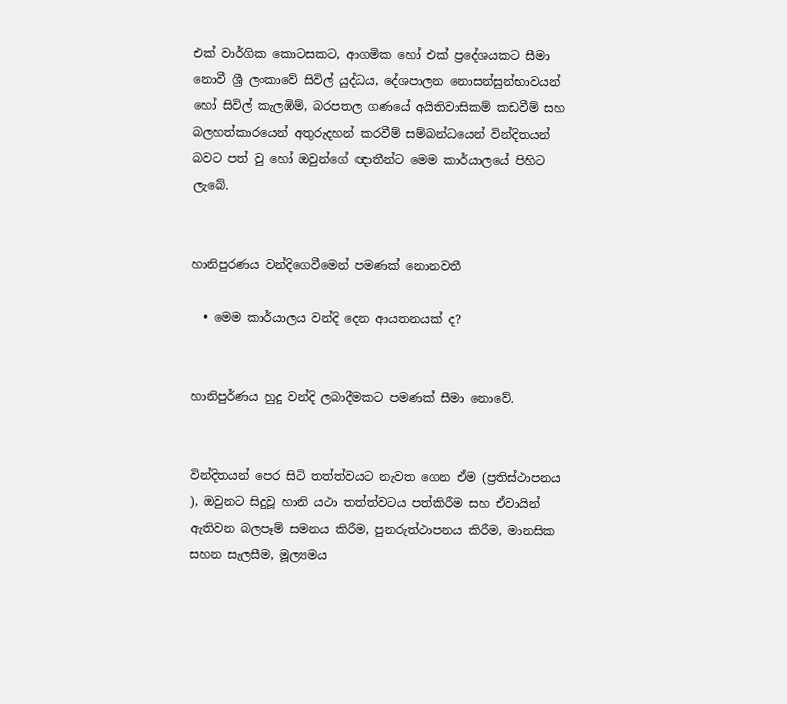එක් වාර්ගික කොටසකට, ආගමික හෝ එක් ප්‍රදේශයකට සීමා නොවී ශ්‍රී ලංකාවේ සිවිල් යුද්ධය, දේශපාලන නොසන්සුන්භාවයන් හෝ සිවිල් කැලඹිම්, බරපතල ගණයේ අයිතිවාසිකම් කඩවීම් සහ බලහත්කාරයෙන් අතුරුදහන් කරවීම් සම්බන්ධයෙන් වින්දිතයන් බවට පත් වු හෝ ඔවුන්ගේ ඥාතීන්ට මෙම කාර්යාලයේ පිහිට ලැබේ.


හානිපුරණය වන්දිගෙවීමෙන් පමණක් නොනවතී

  • මෙම කාර්යාලය වන්දි දෙන ආයතනයක් ද?


හානිපුර්ණය හුදු වන්දි ලබාදීමකට පමණක් සීමා නොවේ.


වින්දිතයන් පෙර සිටි තත්ත්වයට නැවත ගෙන ඒම (ප්‍රතිස්ථාපනය ), ඔවුනට සිදුවූ හානි යථා තත්ත්වටය පත්කිරීම සහ ඒවායින් ඇතිවන බලපෑම් සමනය කිරීම, පුනරුත්ථාපනය කිරීම, මානසික සහන සැලසීම, මූල්‍යමය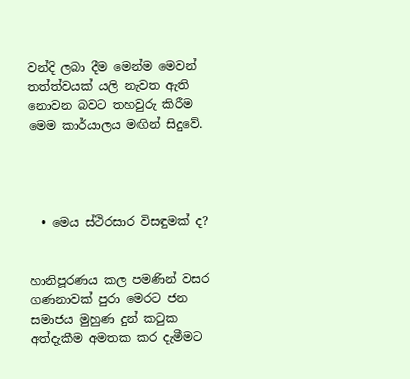වන්දි ලබා දීම මෙන්ම මෙවන් තත්ත්වයක් යලි නැවත ඇති නොවන බවට තහවුරු කිරීම මෙම කාර්යාලය මඟින් සිදුවේ.




  • මෙය ස්ථිරසාර විසඳුමක් ද?


හානිපූරණය කල පමණින් වසර ගණනාවක් පුරා මෙරට ජන සමාජය මුහුණ දුන් කටුක අත්දැකීම අමතක කර දැමීමට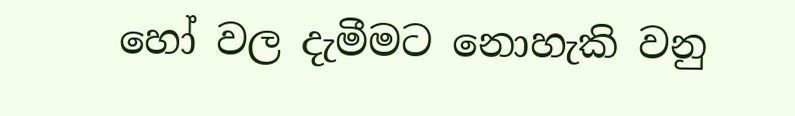හෝ වල දැමීමට නොහැකි වනු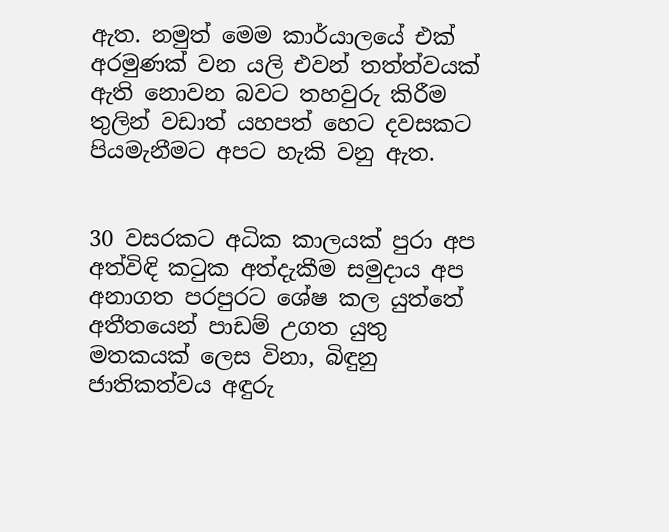ඇත. නමුත් මෙම කාර්යාලයේ එක් අරමුණක් වන යලි එවන් තත්ත්වයක් ඇති නොවන බවට තහවුරු කිරීම තුලින් වඩාත් යහපත් හෙට දවසකට පියමැනීමට අපට හැකි වනු ඇත.


30 වසරකට අධික කාලයක් පුරා අප අත්විඳි කටුක අත්දැකීම සමුදාය අප අනාගත පරපුරට ශේෂ කල යුත්තේ අතීතයෙන් පාඩම් උගත යුතු මතකයක් ලෙස විනා, බිඳුනු ජාතිකත්වය අඳුරු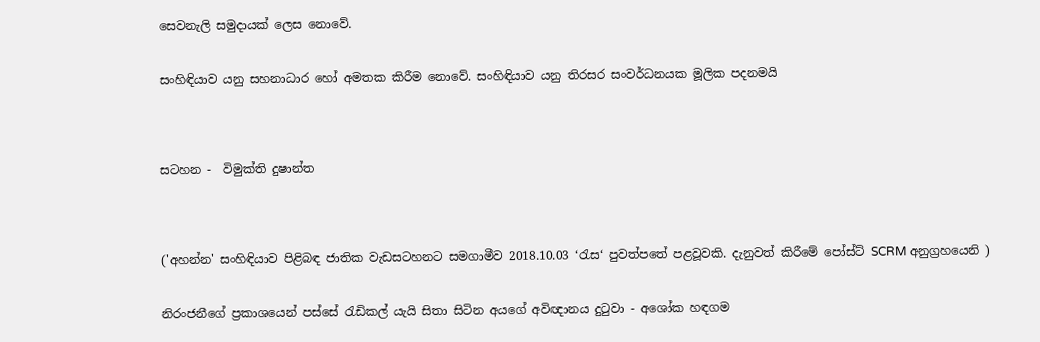සෙවනැලි සමුදායක් ලෙස නොවේ.


සංහිඳියාව යනු සහනාධාර හෝ අමතක කිරීම නොවේ. සංහිඳියාව යනු තිරසර සංවර්ධනයක මූලික පදනමයි




සටහන -  විමුක්ති දුෂාන්ත




('අහන්න' සංහිඳියාව පිළිබඳ ජාතික වැඩසටහනට සමගාමීව 2018.10.03 ‘රැස‘ පුවත්පතේ පළවූවකි. දැනුවත් කිරීමේ පෝස්ට් SCRM අනුග්‍රහයෙනි )


නිරංජනීගේ ප්‍රකාශයෙන් පස්සේ රැඩිකල් යැයි සිතා සිටින අයගේ අවිඥානය දුටුවා - අශෝක හඳගම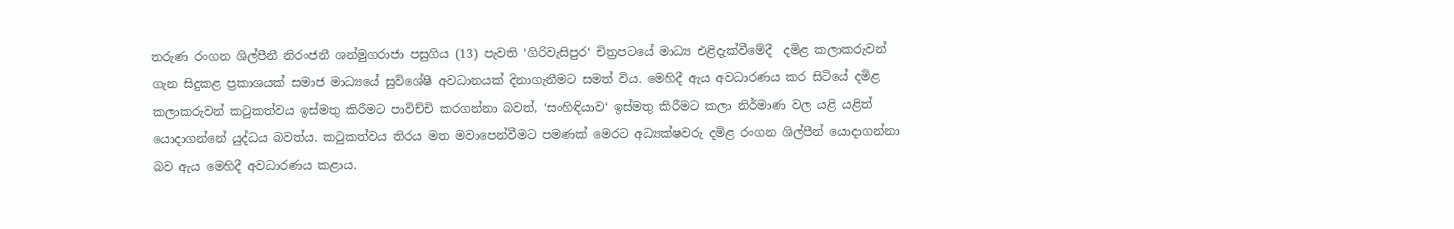තරුණ රංගන ශිල්පීනී නිරංජනී ශන්මුගරාජා පසුගිය (13) පැවති ‘ගිරිවැසිපුර‘ චිත්‍රපටයේ මාධ්‍ය එළිදැක්වීමේදී  දමිළ කලාකරුවන් ගැන සිදුකළ ප්‍රකාශයක් සමාජ මාධ්‍යයේ සුවිශේෂී අවධානයක් දිනාගැනීමට සමත් විය. මෙහිදී ඇය අවධාරණය කර සිටියේ දමිළ කලාකරුවන් කටුකත්වය ඉස්මතු කිරීමට පාවිච්චි කරගන්නා බවත්, ‘සංහිඳියාව‘ ඉස්මතු කිරීමට කලා නිර්මාණ වල යළි යළිත් යොදාගන්නේ යුද්ධය බවත්ය. කටුකත්වය තිරය මත මවාපෙන්වීමට පමණක් මෙරට අධ්‍යක්ෂවරු දමිළ රංගන ශිල්පීන් යොදාගන්නා බව ඇය මෙහිදී අවධාරණය කළාය.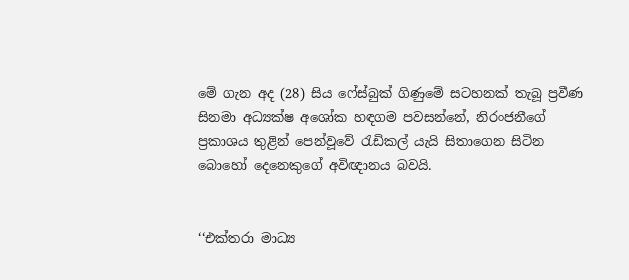මේ ගැන අද (28) සිය ෆේස්බුක් ගිණුමේ සටහනක් තැබූ ප්‍රවීණ සිනමා අධ්‍යක්ෂ අශෝක හඳගම පවසන්නේ, නිරංජනීගේ ප්‍රකාශය තුළින් පෙන්වූවේ රැඩිකල් යැයි සිතාගෙන සිටින බොහෝ දෙනෙකුගේ අවිඥානය බවයි.


‘‘එක්තරා මාධ්‍ය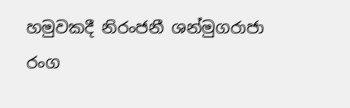හමුවකදී නිරංජනී ශන්මුගරාජා රංග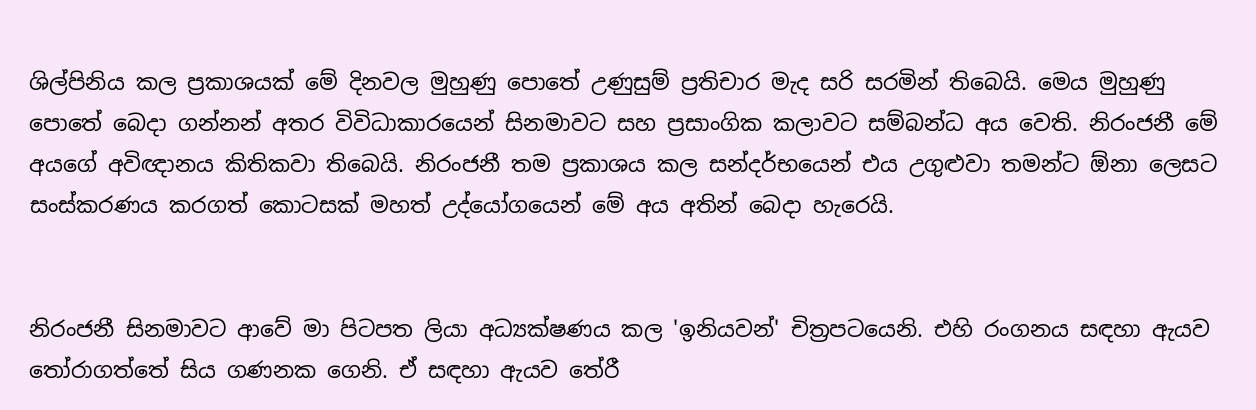ශිල්පිනිය කල ප්‍රකාශයක් මේ දිනවල මුහුණු පොතේ උණුසුම් ප්‍රතිචාර මැද සරි සරමින් තිබෙයි. මෙය මුහුණු පොතේ බෙදා ගන්නන් අතර විවිධාකාරයෙන් සිනමාවට සහ ප්‍රසාංගික කලාවට සම්බන්ධ අය වෙති. නිරංජනී මේ අයගේ අවිඥානය කිතිකවා තිබෙයි. නිරංජනී තම ප්‍රකාශය කල සන්දර්භයෙන් එය උගුළුවා තමන්ට ඕනා ලෙසට සංස්කරණය කරගත් කොටසක් මහත් උද්යෝගයෙන් මේ අය අතින් බෙදා හැරෙයි.


නිරංජනී සිනමාවට ආවේ මා පිටපත ලියා අධ්‍යක්ෂණය කල 'ඉනියවන්' චිත්‍රපටයෙනි. එහි රංගනය සඳහා ඇයව තෝරාගත්තේ සිය ගණනක ගෙනි. ඒ සඳහා ඇයව තේරී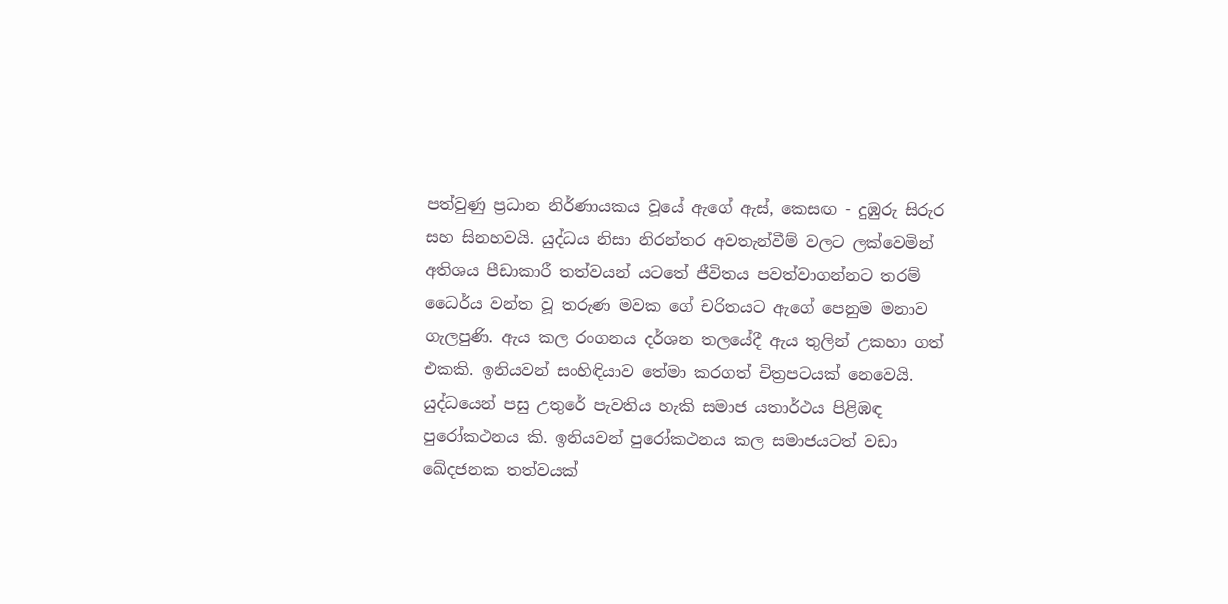පත්වුණු ප්‍රධාන නිර්ණායකය වූයේ ඇගේ ඇස්, කෙසඟ - දුඹුරු සිරුර සහ සිනහවයි. යුද්ධය නිසා නිරන්තර අවතැන්වීම් වලට ලක්වෙමින් අතිශය පීඩාකාරී තත්වයන් යටතේ ජීවිතය පවත්වාගන්නට තරම් ධෛර්ය වන්ත වූ තරුණ මවක ගේ චරිතයට ඇගේ පෙනුම මනාව ගැලපුණි. ඇය කල රංගනය දර්ශන තලයේදී ඇය තුලින් උකහා ගත් එකකි. ඉනියවන් සංහිඳියාව තේමා කරගත් චිත්‍රපටයක් නෙවෙයි. යුද්ධයෙන් පසු උතුරේ පැවතිය හැකි සමාජ යතාර්ථය පිළිඹඳ පුරෝකථනය කි. ඉනියවන් පුරෝකථනය කල සමාජයටත් වඩා ඛේදජනක තත්වයක්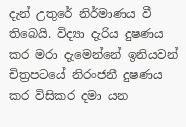දැන් උතුරේ නිර්මාණය වී තිබෙයි. විද්‍යා දැරිය දුෂණය කර මරා දැමෙන්නේ ඉනියවන් චිත්‍රපටයේ නිරංජනී දුෂණය කර විසිකර දමා යන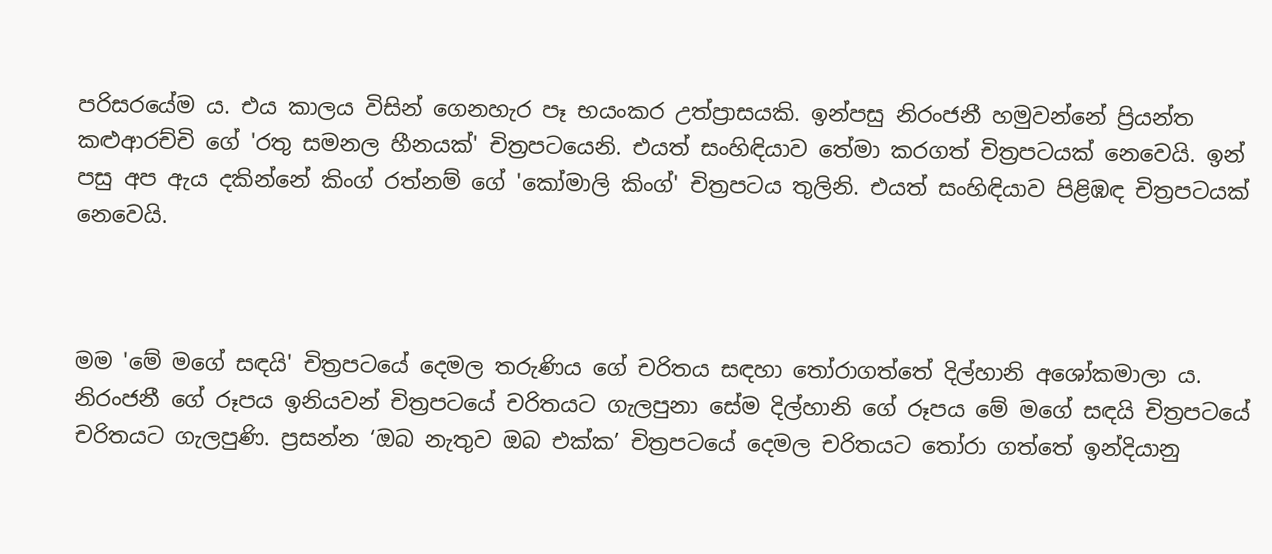පරිසරයේම ය. එය කාලය විසින් ගෙනහැර පෑ භයංකර උත්ප්‍රාසයකි. ඉන්පසු නිරංජනී හමුවන්නේ ප්‍රියන්ත කළුආරච්චි ගේ 'රතු සමනල හීනයක්' චිත්‍රපටයෙනි. එයත් සංහිඳියාව තේමා කරගත් චිත්‍රපටයක් නෙවෙයි. ඉන් පසු අප ඇය දකින්නේ කිංග් රත්නම් ගේ 'කෝමාලි කිංග්' චිත්‍රපටය තුලිනි. එයත් සංහිඳියාව පිළිඹඳ චිත්‍රපටයක් නෙවෙයි.



මම 'මේ මගේ සඳයි' චිත්‍රපටයේ දෙමල තරුණිය ගේ චරිතය සඳහා තෝරාගත්තේ දිල්හානි අශෝකමාලා ය. නිරංජනී ගේ රූපය ඉනියවන් චිත්‍රපටයේ චරිතයට ගැලපුනා සේම දිල්හානි ගේ රූපය මේ මගේ සඳයි චිත්‍රපටයේ චරිතයට ගැලපුණි. ප්‍රසන්න ‘ඔබ නැතුව ඔබ එක්ක’ චිත්‍රපටයේ දෙමල චරිතයට තෝරා ගත්තේ ඉන්දියානු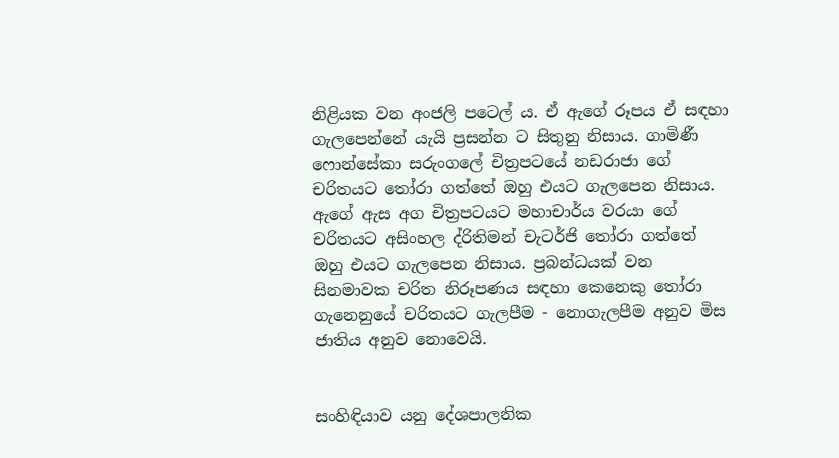නිළියක වන අංජලි පටෙල් ය. ඒ ඇගේ රූපය ඒ සඳහා ගැලපෙන්නේ යැයි ප්‍රසන්න ට සිතුනු නිසාය. ගාමිණී ෆොන්සේකා සරුංගලේ චිත්‍රපටයේ නඩරාජා ගේ චරිතයට තෝරා ගත්තේ ඔහු එයට ගැලපෙන නිසාය. ඇගේ ඇස අග චිත්‍රපටයට මහාචාර්ය වරයා ගේ චරිතයට අසිංහල ද්රිතිමන් චැටර්ජි තෝරා ගත්තේ ඔහු එයට ගැලපෙන නිසාය. ප්‍රබන්ධයක් වන සිනමාවක චරිත නිරූපණය සඳහා කෙනෙකු තෝරා ගැනෙනුයේ චරිතයට ගැලපීම - නොගැලපීම අනුව මිස ජාතිය අනුව නොවෙයි.


සංහිඳියාව යනු දේශපාලනික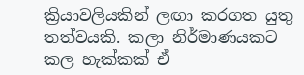ක්‍රියාවලියකින් ලඟා කරගත යුතු තත්වයකි. කලා නිර්මාණයකට කල හැක්කක් ඒ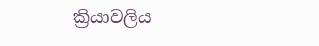ක්‍රියාවලිය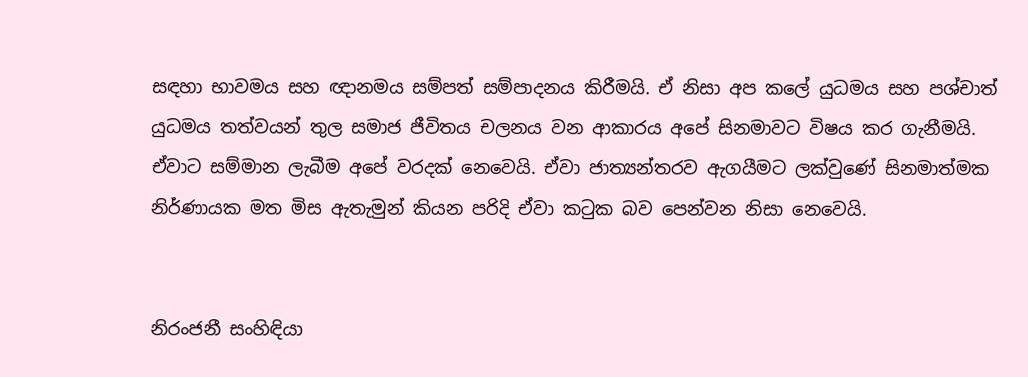සඳහා භාවමය සහ ඥානමය සම්පත් සම්පාදනය කිරීමයි. ඒ නිසා අප කලේ යුධමය සහ පශ්චාත් යුධමය තත්වයන් තුල සමාජ ජීවිතය චලනය වන ආකාරය අපේ සිනමාවට විෂය කර ගැනීමයි. ඒවාට සම්මාන ලැබීම අපේ වරදක් නෙවෙයි. ඒවා ජාත්‍යන්තරව ඇගයීමට ලක්වුණේ සිනමාත්මක නිර්ණායක මත මිස ඇතැමුන් කියන පරිදි ඒවා කටුක බව පෙන්වන නිසා නෙවෙයි.


නිරංජනී සංහිඳියා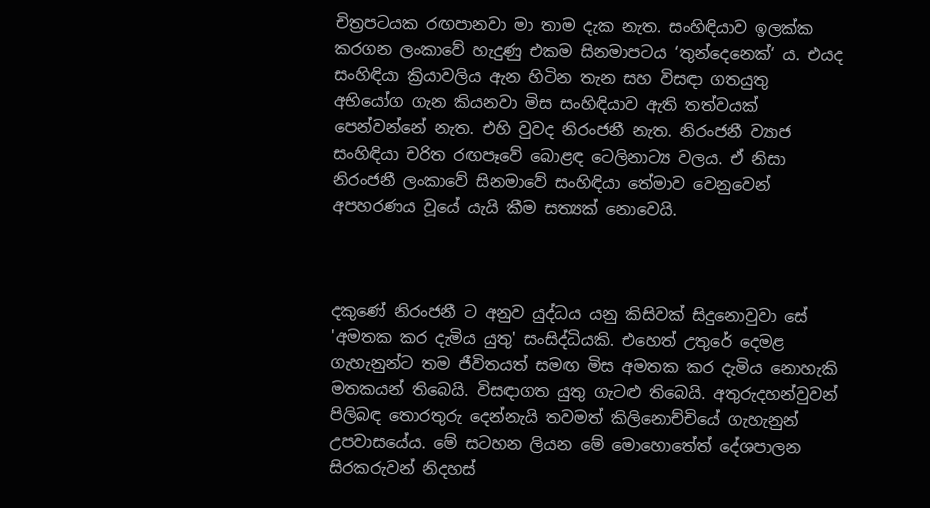චිත්‍රපටයක රඟපානවා මා තාම දැක නැත. සංහිඳියාව ඉලක්ක කරගන ලංකාවේ හැදුණු එකම සිනමාපටය ‘තුන්දෙනෙක්‘ ය. එයද සංහිඳියා ක්‍රියාවලිය ඇන හිටින තැන සහ විසඳා ගතයුතු අභියෝග ගැන කියනවා මිස සංහිඳියාව ඇති තත්වයක් පෙන්වන්නේ නැත. එහි වුවද නිරංජනී නැත. නිරංජනී ව්‍යාජ සංහිඳියා චරිත රඟපෑවේ බොළඳ ටෙලිනාට්‍ය වලය. ඒ නිසා නිරංජනී ලංකාවේ සිනමාවේ සංහිඳියා තේමාව වෙනුවෙන් අපහරණය වූයේ යැයි කීම සත්‍යක් නොවෙයි.



දකුණේ නිරංජනී ට අනුව යුද්ධය යනු කිසිවක් සිදුනොවුවා සේ 'අමතක කර දැමිය යුතු' සංසිද්ධියකි. එහෙත් උතුරේ දෙමළ ගැහැනුන්ට තම ජීවිතයත් සමඟ මිස අමතක කර දැමිය නොහැකි මතකයන් තිබෙයි. විසඳාගත යුතු ගැටළු තිබෙයි. අතුරුදහන්වුවන් පිලිබඳ තොරතුරු දෙන්නැයි තවමත් කිලිනොච්චියේ ගැහැනුන් උපවාසයේය. මේ සටහන ලියන මේ මොහොතේත් දේශපාලන සිරකරුවන් නිදහස්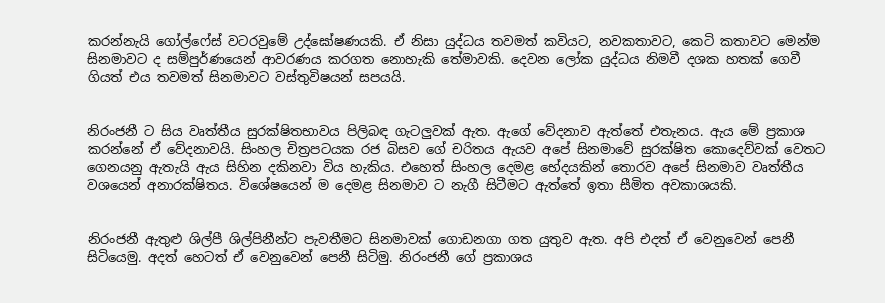කරන්නැයි ගෝල්ෆේස් වටරවුමේ උද්ඝෝෂණයකි. ඒ නිසා යුද්ධය තවමත් කවියට, නවකතාවට, කෙටි කතාවට මෙන්ම සිනමාවට ද සම්පුර්ණයෙන් ආවරණය කරගත නොහැකි තේමාවකි. දෙවන ලෝක යුද්ධය නිමවී දශක හතක් ගෙවී ගියත් එය තවමත් සිනමාවට වස්තුවිෂයන් සපයයි.


නිරංජනී ට සිය වෘත්තීය සුරක්ෂිතභාවය පිලිබඳ ගැටලුවක් ඇත. ඇගේ වේදනාව ඇත්තේ එතැනය. ඇය මේ ප්‍රකාශ කරන්නේ ඒ වේදනාවයි. සිංහල චිත්‍රපටයක රජ බිසව ගේ චරිතය ඇයව අපේ සිනමාවේ සුරක්ෂිත කොදෙව්වක් වෙතට ගෙනයනු ඇතැයි ඇය සිහින දකිනවා විය හැකිය. එහෙත් සිංහල දෙමළ භේදයකින් තොරව අපේ සිනමාව වෘත්තීය වශයෙන් අනාරක්ෂිතය. විශේෂයෙන් ම දෙමළ සිනමාව ට නැගී සිටීමට ඇත්තේ ඉතා සීමිත අවකාශයකි.


නිරංජනී ඇතුළු ශිල්පී ශිල්පිනීන්ට පැවතීමට සිනමාවක් ගොඩනගා ගත යුතුව ඇත. අපි එදත් ඒ වෙනුවෙන් පෙනී සිටියෙමු. අදත් හෙටත් ඒ වෙනුවෙන් පෙනී සිටිමු. නිරංජනී ගේ ප්‍රකාශය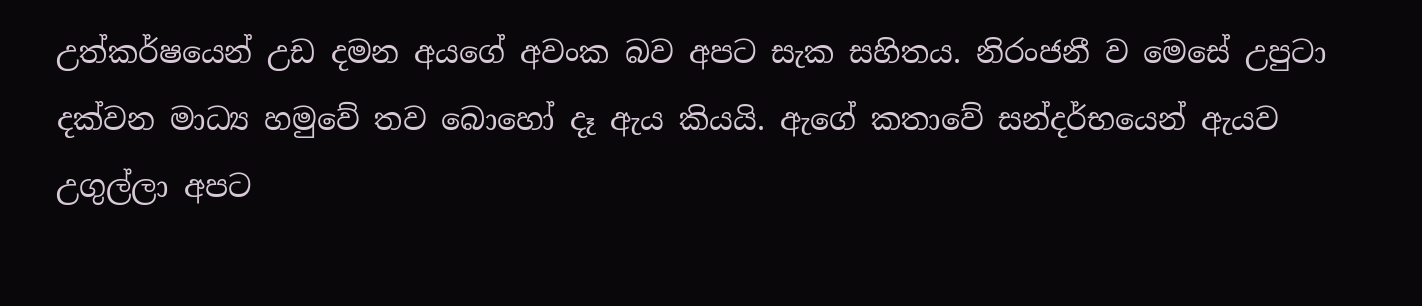උත්කර්ෂයෙන් උඩ දමන අයගේ අවංක බව අපට සැක සහිතය. නිරංජනී ව මෙසේ උපුටා දක්වන මාධ්‍ය හමුවේ තව බොහෝ දෑ ඇය කියයි. ඇගේ කතාවේ සන්දර්භයෙන් ඇයව උගුල්ලා අපට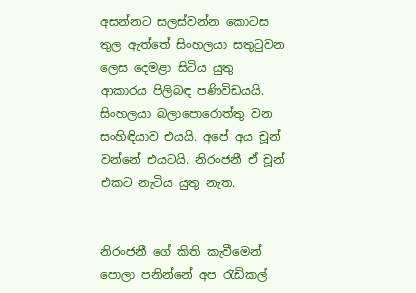අසන්නට සලස්වන්න කොටස තුල ඇත්තේ සිංහලයා සතුටුවන ලෙස දෙමළා සිටිය යුතු ආකාරය පිලිබඳ පණිවිඩයයි. සිංහලයා බලාපොරොත්තු වන සංහිඳියාව එයයි. අපේ අය චූන් වන්නේ එයටයි. නිරංජනී ඒ චූන් එකට නැටිය යුතු නැත.


නිරංජනී ගේ කිති කැවීමෙන් පොලා පනින්නේ අප රැඩිකල්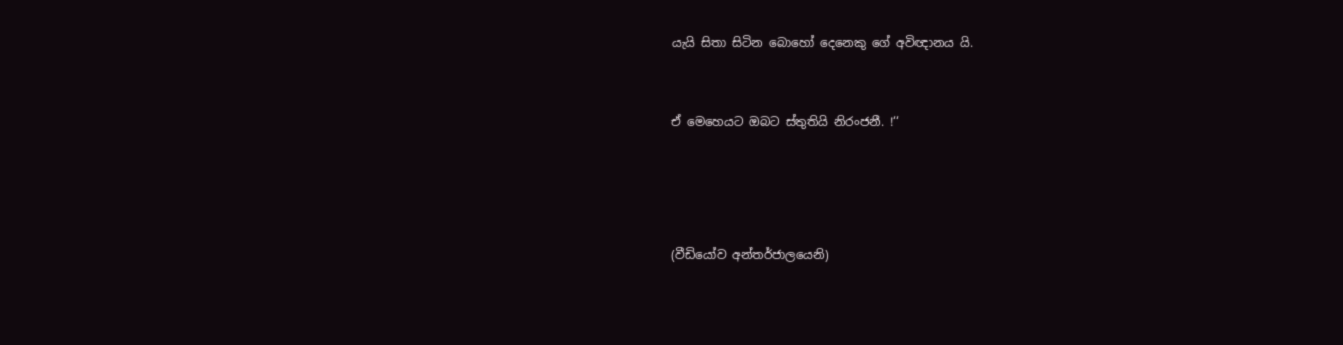යැයි සිතා සිටින බොහෝ දෙනෙකු ගේ අවිඥානය යි.


ඒ මෙහෙයට ඔබට ස්තුතියි නිරංජනී. !‘‘




(වීඩියෝව අන්තර්ජාලයෙනි)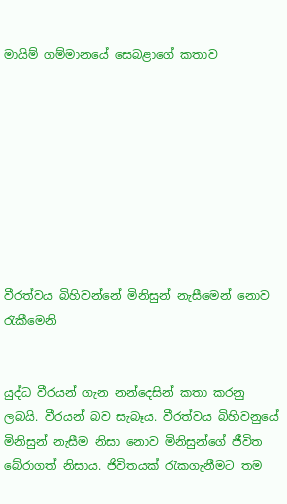මායිම් ගම්මානයේ සෙබළාගේ කතාව









වීරත්වය බිහිවන්නේ මිනිසුන් නැසීමෙන් නොව රැකීමෙනි


යුද්ධ වීරයන් ගැන නන්දෙසින් කතා කරනු ලබයි. වීරයන් බව සැබෑය. වීරත්වය බිහිවනුයේ මිනිසුන් නැසීම නිසා නොව මිනිසුන්ගේ ජීවිත බේරාගත් නිසාය. ජිවිතයක් රැකගැනීමට තම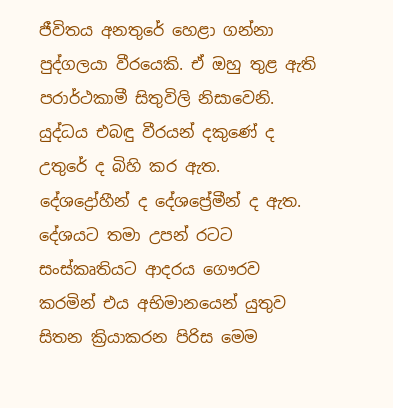ජීවිතය අනතුරේ හෙළා ගන්නා පුද්ගලයා වීරයෙකි. ඒ ඔහු තුළ ඇති පරාර්ථකාමී සිතුවිලි නිසාවෙනි. යුද්ධය එබඳු වීරයන් දකුණේ ද උතුරේ ද බිහි කර ඇත. දේශද්‍රෝහීන් ද දේශප්‍රේමීන් ද ඇත. දේශයට තමා උපන් රටට සංස්කෘතියට ආදරය ගෞරව කරමින් එය අභිමානයෙන් යුතුව සිතන ක්‍රියාකරන පිරිස මෙම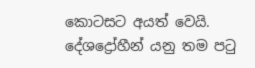කොටසට අයත් වෙයි. දේශද්‍රෝහීන් යනු තම පටු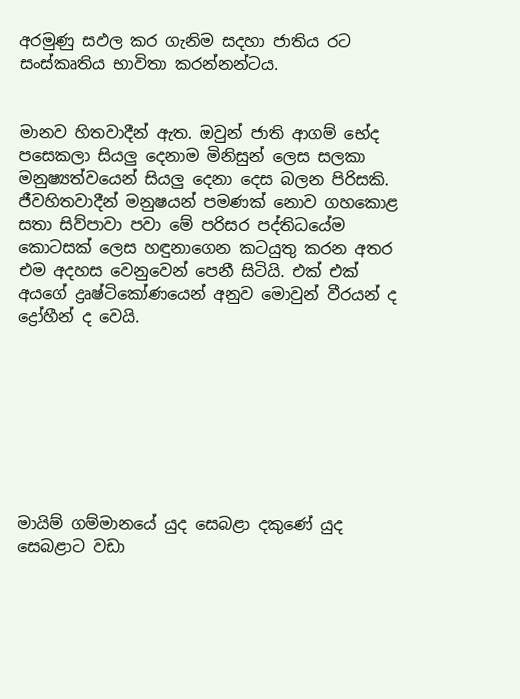අරමුණු සඵල කර ගැනිම සදහා ජාතිය රට සංස්කෘතිය භාවිතා කරන්නන්ටය.


මානව හිතවාදීන් ඇත. ඔවුන් ජාති ආගම් භේද පසෙකලා සියලු දෙනාම මිනිසුන් ලෙස සලකා මනුෂ්‍යත්වයෙන් සියලු දෙනා දෙස බලන පිරිසකි. ජීවහිතවාදීන් මනුෂයන් පමණක් නොව ගහකොළ සතා සිව්පාවා පවා මේ පරිසර පද්තිධයේම කොටසක් ලෙස හඳුනාගෙන කටයුතු කරන අතර එම අදහස වෙනුවෙන් පෙනී සිටියි. එක් එක් අයගේ ද්‍රෘෂ්ටිකෝණයෙන් අනුව මොවුන් වීරයන් ද ද්‍රෝහීන් ද වෙයි.








මායිම් ගම්මානයේ යුද සෙබළා දකුණේ යුද සෙබළාට වඩා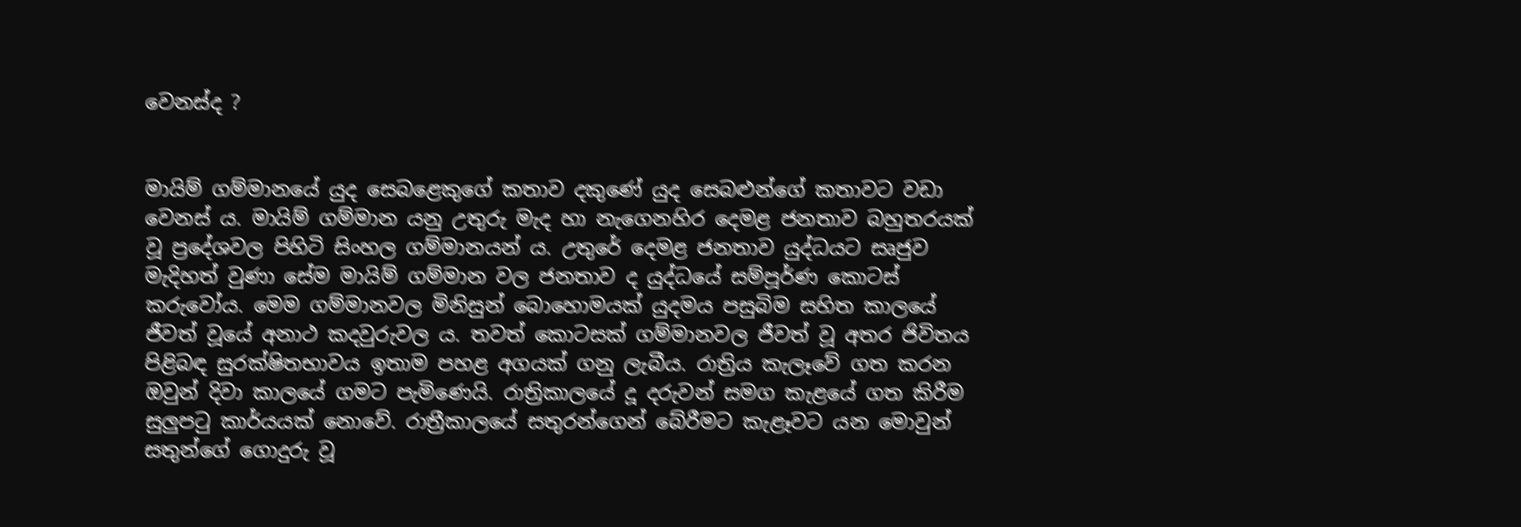වෙනස්ද ?


මායිම් ගම්මානයේ යුද සෙබළෙකුගේ කතාව දකුණේ යුද සෙබළුන්ගේ කතාවට වඩා වෙනස් ය. මායිම් ගම්මාන යනු උතුරු මැද හා නැගෙනහිර දෙමළ ජනතාව බහුතරයක් වූ ප්‍රදේශවල පිහිටි සිංහල ගම්මානයන් ය. උතුරේ දෙමළ ජනතාව යුද්ධයට සෘජුව මැදිහත් වුණා සේම මායිම් ගම්මාන වල ජනතාව ද යුද්ධයේ සම්පූර්ණ කොටස් කරුවෝය. මෙම ගම්මානවල මිනිසුන් බොහොමයක් යුදමය පසුබිම සහිත කාලයේ ජීවත් වූයේ අනාථ කදවුරුවල ය. තවත් කොටසක් ගම්මානවල ජීවත් වූ අතර ජිවිතය පිළිබඳ සුරක්ෂිතභාවය ඉතාම පහළ අගයක් ගනු ලැබීය. රාත්‍රිය කැලෑවේ ගත කරන ඔවුන් දිවා කාලයේ ගමට පැමිණෙයි. රාත්‍රිකාලයේ දූ දරුවන් සමග කැළයේ ගත කිරීම සුලුපටු කාර්යයක් නොවේ. රාත්‍රීකාලයේ සතුරන්ගෙන් බේරීමට කැළෑවට යන මොවුන් සතුන්ගේ ගොදුරු වූ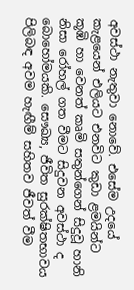අවස්ථා නැතුවා නොවේ. එසේම උදයේ කැළයෙන් එලියට එනවිට කුඩා ළමයින්ට කූඹි හා වෙනත් කෘමි සතුන්ගෙන් සිදුවූ හානි නිසා රෝහල් ගත වීමට සිදුවන අවස්ථා ද බොහෝමයකි. සෞඛ්‍ය, ජීවිත සුරක්ෂිතභාවය පිලිබඳ අවම හැඟීම් සහිතව ජීවත් වීම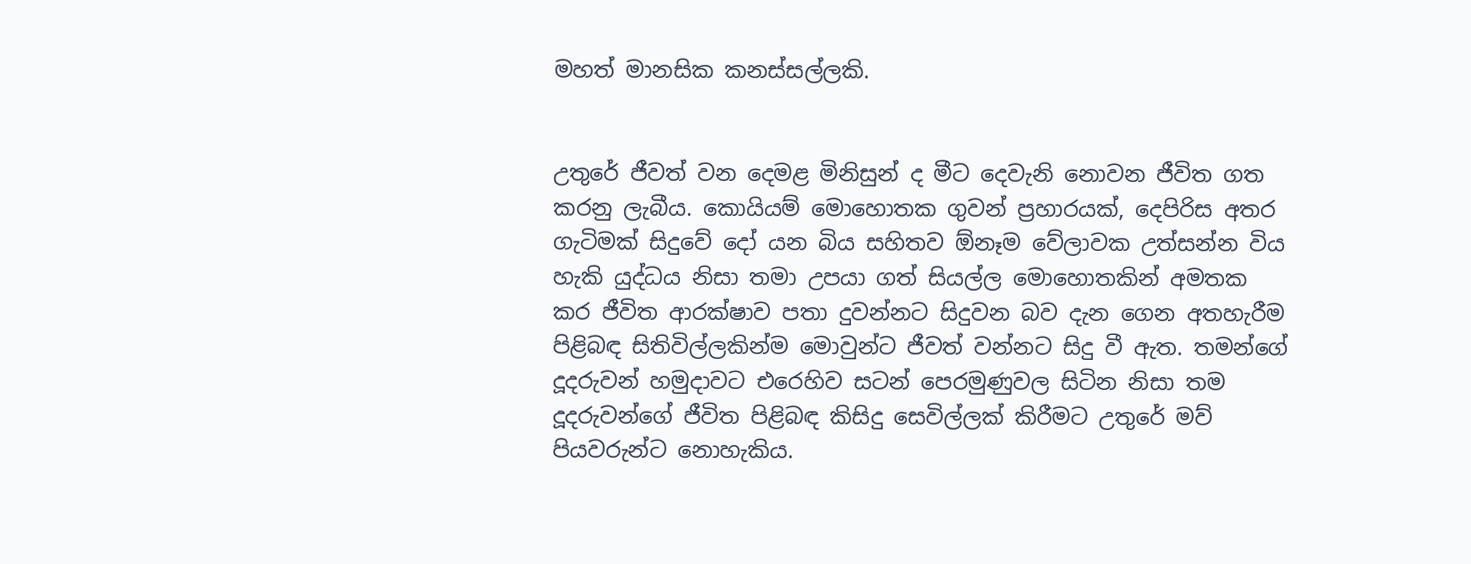මහත් මානසික කනස්සල්ලකි.


උතුරේ ජීවත් වන දෙමළ මිනිසුන් ද මීට දෙවැනි නොවන ජීවිත ගත කරනු ලැබීය. කොයියම් මොහොතක ගුවන් ප්‍රහාරයක්, දෙපිරිස අතර ගැටිමක් සිදුවේ දෝ යන බිය සහිතව ඕනෑම වේලාවක උත්සන්න විය හැකි යුද්ධය නිසා තමා උපයා ගත් සියල්ල මොහොතකින් අමතක කර ජීවිත ආරක්ෂාව පතා දුවන්නට සිදුවන බව දැන ගෙන අතහැරීම පිළිබඳ සිතිවිල්ලකින්ම මොවුන්ට ජීවත් වන්නට සිදු වී ඇත. තමන්ගේ දූදරුවන් හමුදාවට එරෙහිව සටන් පෙරමුණුවල සිටින නිසා තම දූදරුවන්ගේ ජීවිත පිළිබඳ කිසිදු සෙවිල්ලක් කිරීමට උතුරේ මව් පියවරුන්ට නොහැකිය.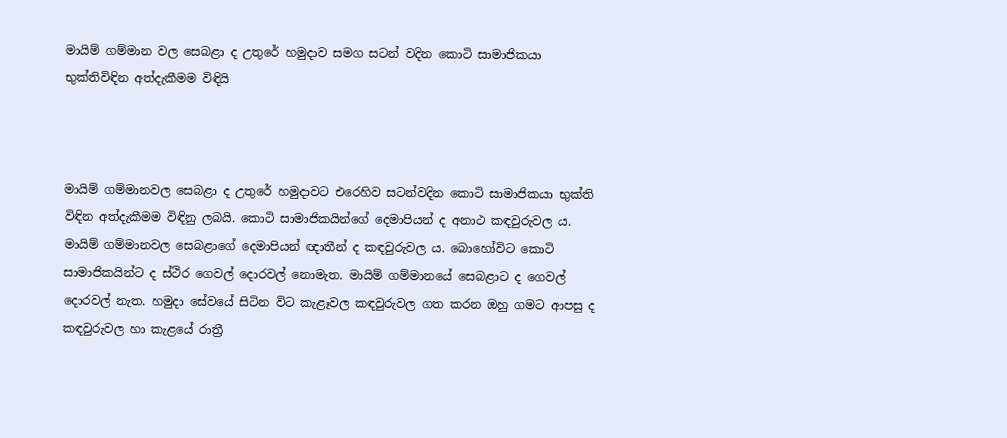මායිම් ගම්මාන වල සෙබළා ද උතුරේ හමුදාව සමග සටන් වදින කොටි සාමාජිකයා භුක්තිවිඳින අත්දැකීමම විඳියි



මායිම් ගම්මානවල සෙබළා ද උතුරේ හමුදාවට එරෙහිව සටන්වදින කොටි සාමාජිකයා භුක්ති විඳින අත්දැකීමම විඳිනු ලබයි. කොටි සාමාජිකයින්ගේ දෙමාපියන් ද අනාථ කඳවුරුවල ය. මායිම් ගම්මානවල සෙබළාගේ දෙමාපියන් ඥාතීන් ද කඳවුරුවල ය. බොහෝවිට කොටි සාමාජිකයින්ට ද ස්ථිර ගෙවල් දොරවල් නොමැත. මායිම් ගම්මානයේ සෙබළාට ද ගෙවල් දොරවල් නැත. හමුදා සේවයේ සිටින විට කැළෑවල කඳවුරුවල ගත කරන ඔහු ගමට ආපසු ද කඳවුරුවල හා කැළයේ රාත්‍රී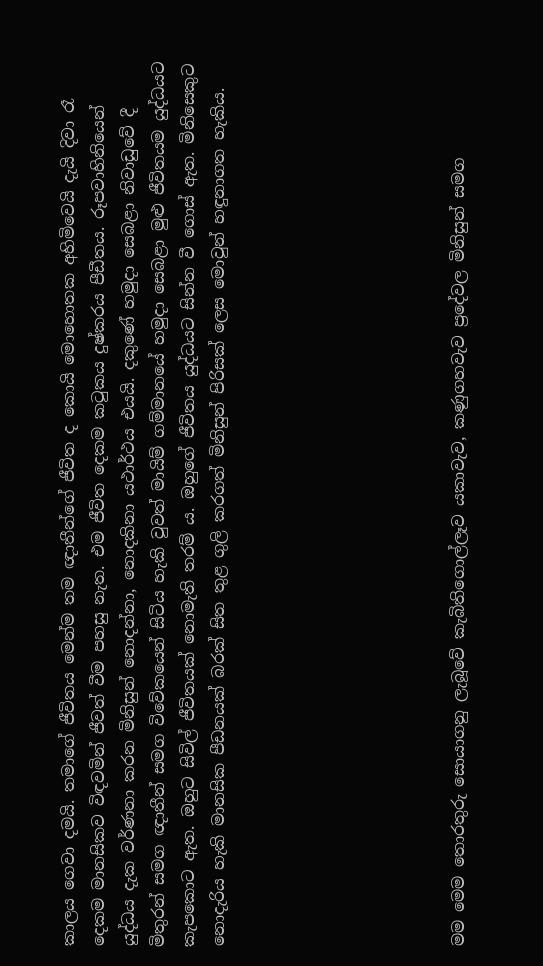කාලය ගෙවා දමයි. තමාගේ ජීවිතය මෙන්ම තම ඥාතීන්ගේ ජීවිත ද කොයි මොහොතක අහිමිවෙයි දැයි දිවා රෑ දෙකම මානසිකව විඳවමින් ජීවත් වීම පහසු නැත. එම ජීවිත දෙකම කටුකය දුෂ්කරය පීඩීතය. රූපවාහිනියෙන් යුද්ධය දැක වර්ණනා කරන මිනිසුන් නොදන්නා, නොදකිනා යථාර්ථය එයයි. දකුණේ හමුදා සෙබළා නිවාඩුවේ දී මිතුරන් සමග ඥාතීන් සමග විවේකයෙන් සිටිය හැකි වුවත් මායිම් ගම්මානයේ හමුදා සෙබළා මුළු ජීවිතයම යුද්ධයට කැපකොට ඇත. ඔහුට සිවිල් ජීවිතයක් නොමැති තරම් ය. ඔහුගේ ජීවිතය යුද්ධයට සින්න වී ගොස් ඇත. මිනිසෙකුට නොදැරිය හැකි මානසික පීඩනයක් බරක් සිත තුළ ගුලි කරගත් මිනිසුන් පිරිසක් ලෙස මොවුන් හඳුනාගත හැකිය.







මම මෙම තොරතුරු සොයාගනු ලැබූවේ කැබිතිගොල්ලෑව යකාවැව, කණුගහවැව ප්‍රදේවල මිනිසුන් සමග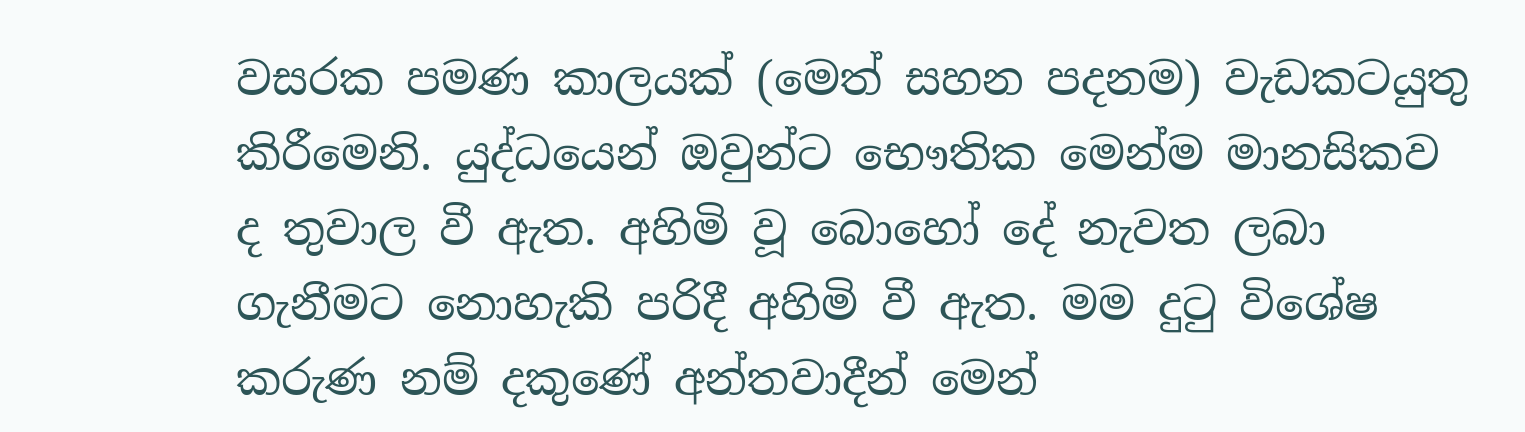වසරක පමණ කාලයක් (මෙත් සහන පදනම) වැඩකටයුතු කිරීමෙනි. යුද්ධයෙන් ඔවුන්ට භෞතික මෙන්ම මානසිකව ද තුවාල වී ඇත. අහිමි වූ බොහෝ දේ නැවත ලබා ගැනීමට නොහැකි පරිදී අහිමි වී ඇත. මම දුටු විශේෂ කරුණ නම් දකුණේ අන්තවාදීන් මෙන්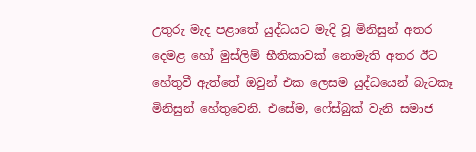උතුරු මැද පළාතේ යුද්ධයට මැදි වූ මිනිසුන් අතර දෙමළ හෝ මුස්ලිම් භීතිකාවක් නොමැති අතර ඊට හේතුවී ඇත්තේ ඔවුන් එක ලෙසම යුද්ධයෙන් බැටකෑ මිනිසුන් හේතුවෙනි. එසේම, ෆේස්බුක් වැනි සමාජ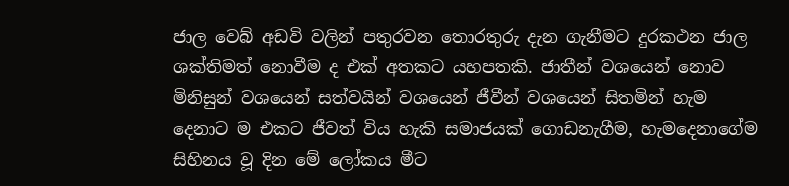ජාල වෙබ් අඩවි වලින් පතුරවන තොරතුරු දැන ගැනීමට දුරකථන ජාල ශක්තිමත් නොවීම ද එක් අතකට යහපතකි. ජාතීන් වශයෙන් නොව මිනිසුන් වශයෙන් සත්වයින් වශයෙන් ජීවීන් වශයෙන් සිතමින් හැම දෙනාට ම එකට ජීවත් විය හැකි සමාජයක් ගොඩනැගීම, හැමදෙනාගේම සිහිනය වූ දින මේ ලෝකය මීට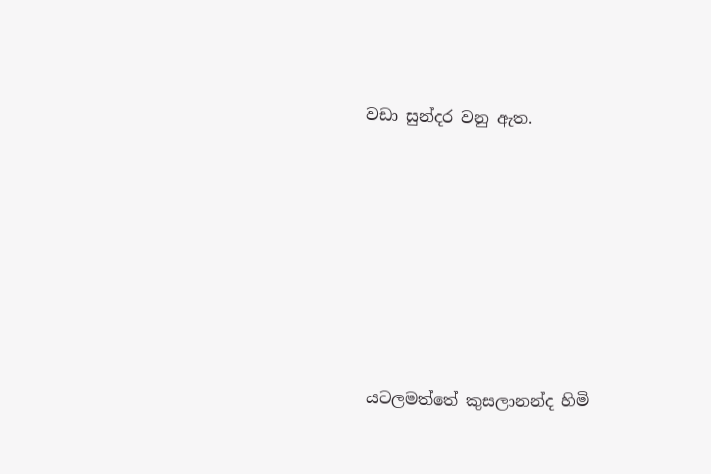වඩා සුන්දර වනු ඇත.







යටලමත්තේ කුසලානන්ද හිමි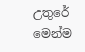උතුරේ මෙන්ම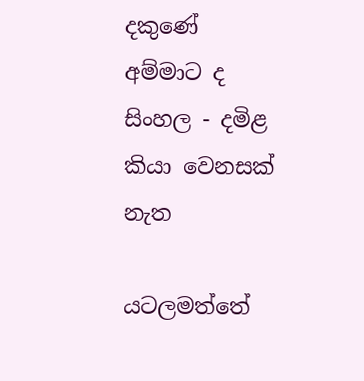දකුණේ අම්මාට ද සිංහල - දමිළ කියා වෙනසක් නැත

යටලමත්තේ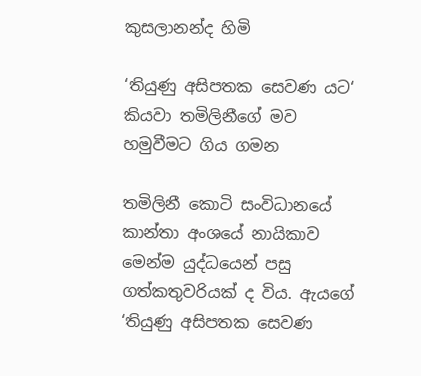කුසලානන්ද හිමි

‘තියුණු අසිපතක සෙවණ යට‘ කියවා තමිලිනීගේ මව හමුවීමට ගිය ගමන

තමිලිනී කොටි සංවිධානයේ කාන්තා අංශයේ නායිකාව මෙන්ම යුද්ධයෙන් පසු ගත්කතුවරියක් ද විය. ඇයගේ ‘තියුණු අසිපතක සෙවණ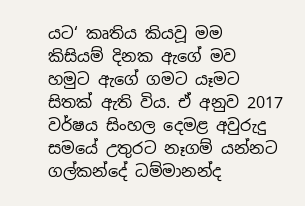යට‘ කෘතිය කියවූ මම කිසියම් දිනක ඇගේ මව හමුට ඇගේ ගමට යෑමට සිතක් ඇති විය. ඒ අනුව 2017 වර්ෂය සිංහල දෙමළ අවුරුදු සමයේ උතුරට නෑගම් යන්නට ගල්කන්දේ ධම්මානන්ද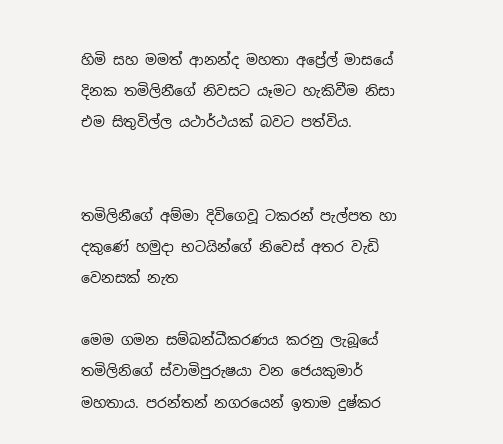හිමි සහ මමත් ආනන්ද මහතා අප්‍රේල් මාසයේ දිනක තමිලිනීගේ නිවසට යෑමට හැකිවීම නිසා එම සිතුවිල්ල යථාර්ථයක් බවට පත්විය.


තමිලිනීගේ අම්මා දිවිගෙවූ ටකරන් පැල්පත හා දකුණේ හමුදා භටයින්ගේ නිවෙස් අතර වැඩි වෙනසක් නැත

මෙම ගමන සම්බන්ධීකරණය කරනු ලැබූයේ තමිලිනිගේ ස්වාමිපුරුෂයා වන ජෙයකුමාර් මහතාය. පරන්තන් නගරයෙන් ඉතාම දුෂ්කර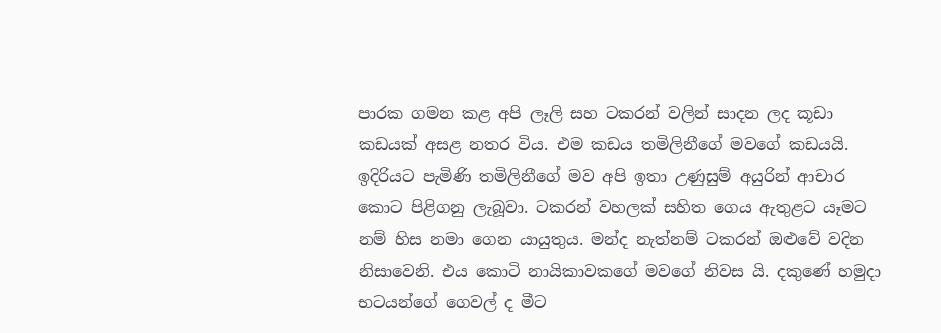පාරක ගමන කළ අපි ලෑලි සහ ටකරන් වලින් සාදන ලද කූඩා කඩයක් අසළ නතර විය. එම කඩය තමිලිනීගේ මවගේ කඩයයි. ඉදිරියට පැමිණි තමිලිනීගේ මව අපි ඉතා උණුසුම් අයුරින් ආචාර කොට පිළිගනු ලැබූවා. ටකරන් වහලක් සහිත ගෙය ඇතුළට යෑමට නම් හිස නමා ගෙන යායුතුය. මන්ද නැත්නම් ටකරන් ඔළුවේ වදින නිසාවෙනි. එය කොටි නායිකාවකගේ මවගේ නිවස යි. දකුණේ හමුදා භටයන්ගේ ගෙවල් ද මීට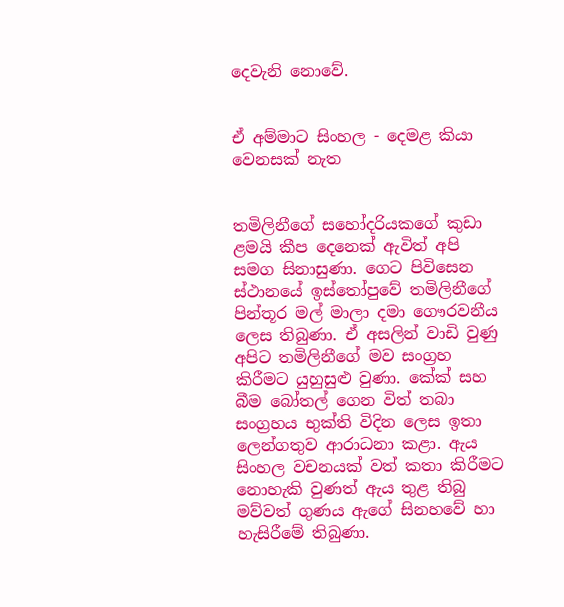දෙවැනි නොවේ.


ඒ අම්මාට සිංහල - දෙමළ කියා වෙනසක් නැත


තමිලිනීගේ සහෝදරියකගේ කුඩා ළමයි කීප දෙනෙක් ඇවිත් අපි සමග සිනාසුණා. ගෙට පිවිසෙන ස්ථානයේ ඉස්තෝපුවේ තමිලිනීගේ පින්තූර මල් මාලා දමා ගෞරවනීය ලෙස තිබුණා. ඒ අසලින් වාඩි වුණු අපිට තමිලිනීගේ මව සංග්‍රහ කිරීමට යුහුසුළු වුණා. කේක් සහ බීම බෝතල් ගෙන විත් තබා සංග්‍රහය භුක්ති විදින ලෙස ඉතා ලෙන්ගතුව ආරාධනා කළා. ඇය සිංහල වචනයක් වත් කතා කිරීමට නොහැකි වුණත් ඇය තුළ තිබු මව්වත් ගුණය ඇගේ සිනහවේ හා හැසිරීමේ තිබුණා.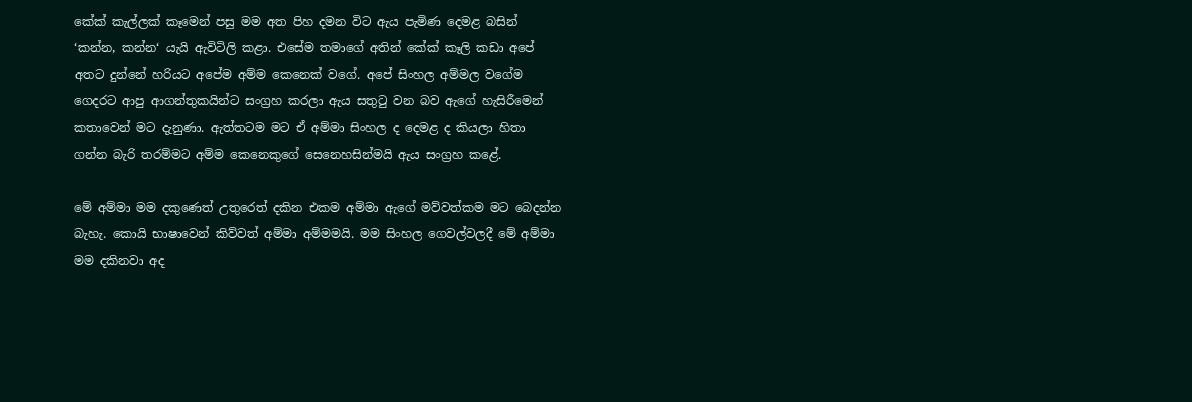කේක් කැල්ලක් කෑමෙන් පසු මම අත පිහ දමන විට ඇය පැමිණ දෙමළ බසින් ‘කන්න, කන්න‘ යැයි ඇවිටිලි කළා. එසේම තමාගේ අතින් කේක් කෑලි කඩා අපේ අතට දුන්නේ හරියට අපේම අම්ම කෙනෙක් වගේ. අපේ සිංහල අම්මල වගේම ගෙදරට ආපු ආගන්තුකයින්ට සංග්‍රහ කරලා ඇය සතුටු වන බව ඇගේ හැසිරීමෙන් කතාවෙන් මට දැනුණා. ඇත්තටම මට ඒ අම්මා සිංහල ද දෙමළ ද කියලා හිතා ගන්න බැරි තරම්මට අම්ම කෙනෙකුගේ සෙනෙහසින්මයි ඇය සංග්‍රහ කළේ.

මේ අම්මා මම දකුණෙත් උතුරෙත් දකින එකම අම්මා ඇගේ මව්වත්කම මට බෙදන්න බැහැ. කොයි භාෂාවෙන් කිව්වත් අම්මා අම්මමයි. මම සිංහල ගෙවල්වලදී මේ අම්මා මම දකිනවා අද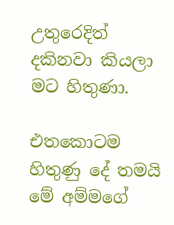උතුරෙදිත් දකිනවා කියලා මට හිතුණා.

එතකොටම හිතුණු දේ තමයි මේ අම්මගේ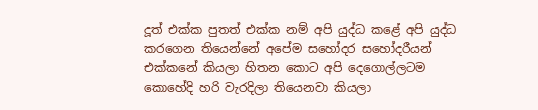දූත් එක්ක පුතත් එක්ක නම් අපි යුද්ධ කළේ අපි යුද්ධ කරගෙන තියෙන්නේ අපේම සහෝදර සහෝදරීයන් එක්කනේ කියලා හිතන කොට අපි දෙගොල්ලටම කොහේදි හරි වැරදිලා තියෙනවා කියලා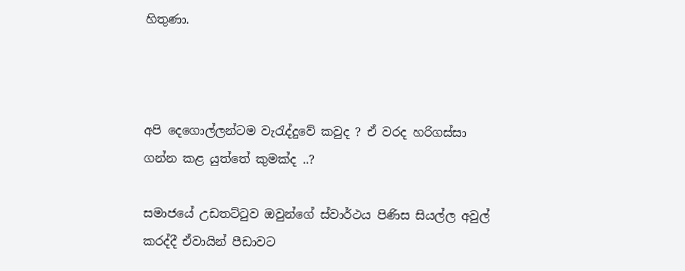හිතුණා.



අපි දෙගොල්ලන්ටම වැරැද්දුවේ කවුද ? ඒ වරද හරිගස්සා ගන්න කළ යුත්තේ කුමක්ද ..?

සමාජයේ උඩතට්ටුව ඔවුන්ගේ ස්වාර්ථය පිණිස සියල්ල අවුල් කරද්දී ඒවායින් පීඩාවට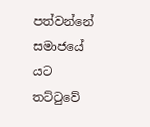පත්වන්නේ සමාජයේ යට තට්ටුවේ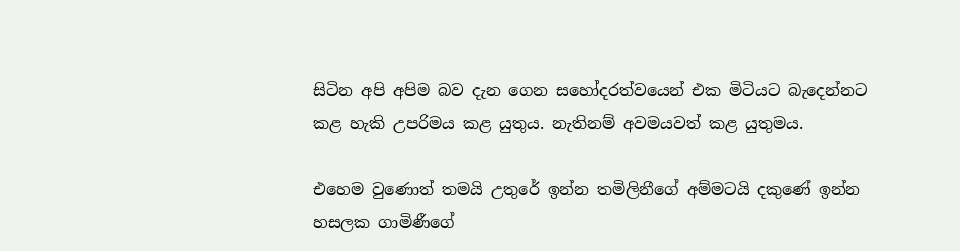සිටින අපි අපිම බව දැන ගෙන සහෝදරත්වයෙන් එක මිටියට බැදෙන්නට කළ හැකි උපරිමය කළ යුතුය. නැතිනම් අවමයවත් කළ යුතුමය.

එහෙම වුණොත් තමයි උතුරේ ඉන්න තමිලිනීගේ අම්මටයි දකුණේ ඉන්න හසලක ගාමිණීගේ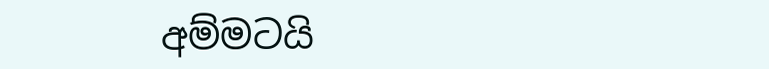අම්මටයි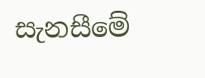සැනසීමේ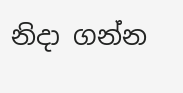නිදා ගන්න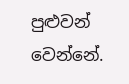පුළුවන් වෙන්නේ.